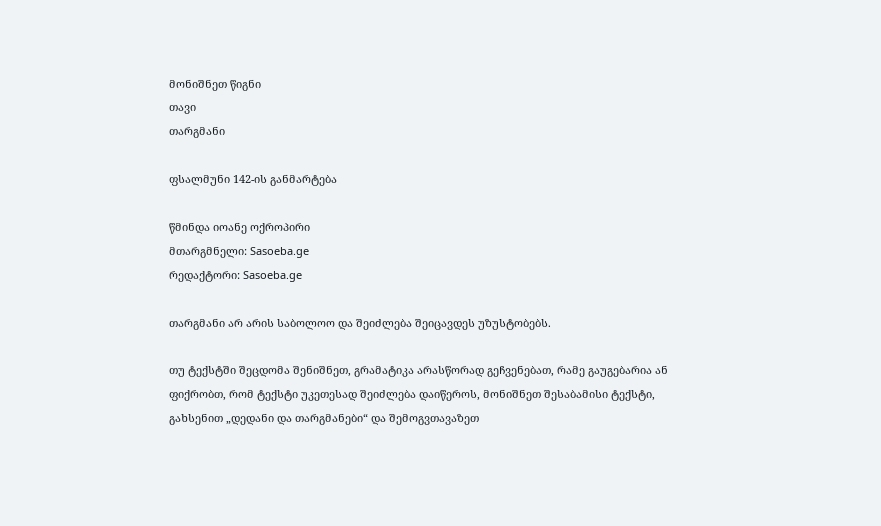მონიშნეთ წიგნი
თავი
თარგმანი

ფსალმუნი 142-ის განმარტება

წმინდა იოანე ოქროპირი
მთარგმნელი: Sasoeba.ge
რედაქტორი: Sasoeba.ge

თარგმანი არ არის საბოლოო და შეიძლება შეიცავდეს უზუსტობებს.

თუ ტექსტში შეცდომა შენიშნეთ, გრამატიკა არასწორად გეჩვენებათ, რამე გაუგებარია ან ფიქრობთ, რომ ტექსტი უკეთესად შეიძლება დაიწეროს, მონიშნეთ შესაბამისი ტექსტი, გახსენით „დედანი და თარგმანები“ და შემოგვთავაზეთ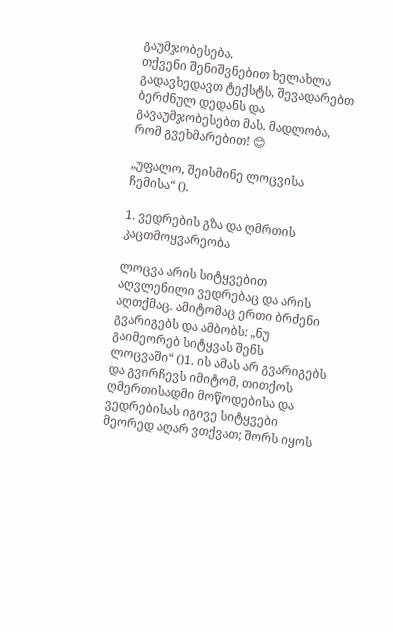გაუმჯობესება.
თქვენი შენიშვნებით ხელახლა გადავხედავთ ტექსტს, შევადარებთ ბერძნულ დედანს და გავაუმჯობესებთ მას. მადლობა, რომ გვეხმარებით! 😊

„უფალო, შეისმინე ლოცვისა ჩემისა“ ().

1. ვედრების გზა და ღმრთის კაცთმოყვარეობა

ლოცვა არის სიტყვებით აღვლენილი ვედრებაც და არის აღთქმაც. ამიტომაც ერთი ბრძენი გვარიგებს და ამბობს: „ნუ გაიმეორებ სიტყვას შენს ლოცვაში“ ()1. ის ამას არ გვარიგებს და გვირჩევს იმიტომ, თითქოს ღმერთისადმი მოწოდებისა და ვედრებისას იგივე სიტყვები მეორედ აღარ ვთქვათ; შორს იყოს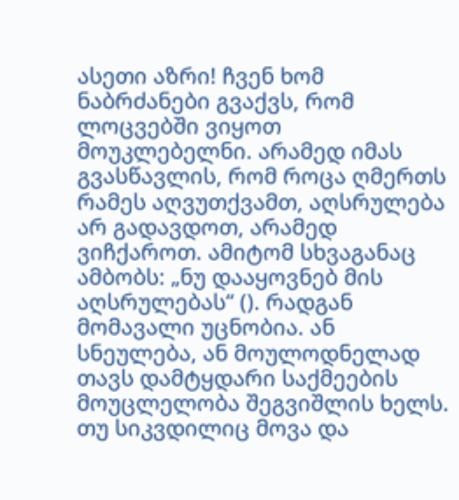ასეთი აზრი! ჩვენ ხომ ნაბრძანები გვაქვს, რომ ლოცვებში ვიყოთ მოუკლებელნი. არამედ იმას გვასწავლის, რომ როცა ღმერთს რამეს აღვუთქვამთ, აღსრულება არ გადავდოთ, არამედ ვიჩქაროთ. ამიტომ სხვაგანაც ამბობს: „ნუ დააყოვნებ მის აღსრულებას“ (). რადგან მომავალი უცნობია. ან სნეულება, ან მოულოდნელად თავს დამტყდარი საქმეების მოუცლელობა შეგვიშლის ხელს. თუ სიკვდილიც მოვა და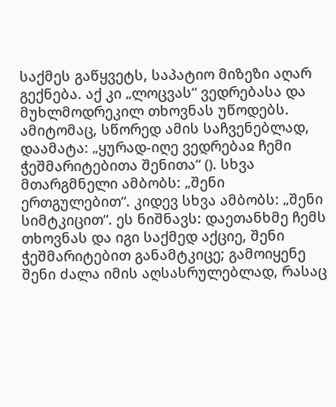საქმეს გაწყვეტს, საპატიო მიზეზი აღარ გექნება. აქ კი „ლოცვას“ ვედრებასა და მუხლმოდრეკილ თხოვნას უწოდებს. ამიტომაც, სწორედ ამის საჩვენებლად, დაამატა: „ყურად-იღე ვედრებაჲ ჩემი ჭეშმარიტებითა შენითა“ (). სხვა მთარგმნელი ამბობს: „შენი ერთგულებით“. კიდევ სხვა ამბობს: „შენი სიმტკიცით“. ეს ნიშნავს: დაეთანხმე ჩემს თხოვნას და იგი საქმედ აქციე, შენი ჭეშმარიტებით განამტკიცე; გამოიყენე შენი ძალა იმის აღსასრულებლად, რასაც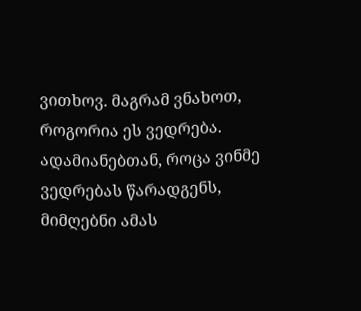ვითხოვ. მაგრამ ვნახოთ, როგორია ეს ვედრება. ადამიანებთან, როცა ვინმე ვედრებას წარადგენს, მიმღებნი ამას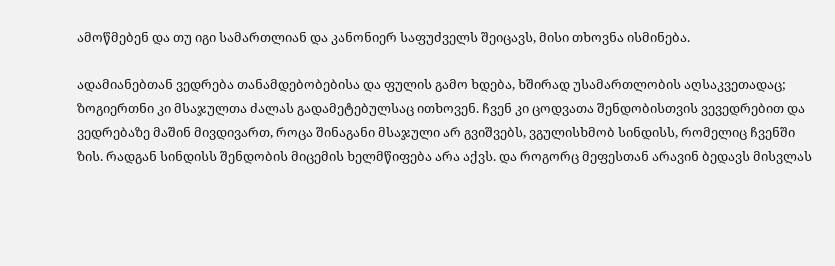ამოწმებენ და თუ იგი სამართლიან და კანონიერ საფუძველს შეიცავს, მისი თხოვნა ისმინება.

ადამიანებთან ვედრება თანამდებობებისა და ფულის გამო ხდება, ხშირად უსამართლობის აღსაკვეთადაც; ზოგიერთნი კი მსაჯულთა ძალას გადამეტებულსაც ითხოვენ. ჩვენ კი ცოდვათა შენდობისთვის ვევედრებით და ვედრებაზე მაშინ მივდივართ, როცა შინაგანი მსაჯული არ გვიშვებს, ვგულისხმობ სინდისს, რომელიც ჩვენში ზის. რადგან სინდისს შენდობის მიცემის ხელმწიფება არა აქვს. და როგორც მეფესთან არავინ ბედავს მისვლას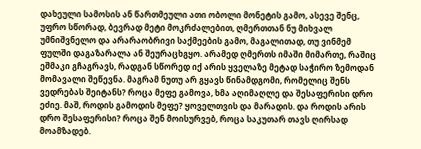დახეული სამოსის ან წართმეული ათი ობოლი მონეტის გამო, ასევე შენც, უფრო სწორად, ბევრად მეტი მოკრძალებით, ღმერთთან ნუ მიხვალ უმნიშვნელო და არარაობრივი საქმეების გამო, მაგალითად, თუ ვინმემ ფულში დაგაზარალა ან შეურაცხგყო. არამედ ღმერთს იმაში მიმართე, რაშიც ეშმაკი გჩაგრავს, რადგან სწორედ იქ არის ყველაზე მეტად საჭირო ზემოდან მომავალი შეწევნა. მაგრამ ნუთუ არ გყავს წინამდგომი, რომელიც შენს ვედრებას შეიტანს? როცა მეფე გამოვა, ხმა აღიმაღლე და შესაფერისი დრო ეძიე. მაშ, როდის გამოდის მეფე? ყოველთვის და მარადის. და როდის არის დრო შესაფერისი? როცა შენ მოისურვებ, როცა საკუთარ თავს ღირსად მოამზადებ.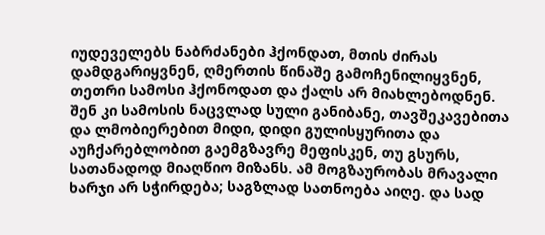იუდეველებს ნაბრძანები ჰქონდათ, მთის ძირას დამდგარიყვნენ, ღმერთის წინაშე გამოჩენილიყვნენ, თეთრი სამოსი ჰქონოდათ და ქალს არ მიახლებოდნენ. შენ კი სამოსის ნაცვლად სული განიბანე, თავშეკავებითა და ლმობიერებით მიდი, დიდი გულისყურითა და აუჩქარებლობით გაემგზავრე მეფისკენ, თუ გსურს, სათანადოდ მიაღწიო მიზანს. ამ მოგზაურობას მრავალი ხარჯი არ სჭირდება; საგზლად სათნოება აიღე. და სად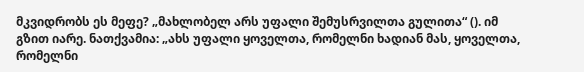მკვიდრობს ეს მეფე? „მახლობელ არს უფალი შემუსრვილთა გულითა“ (). იმ გზით იარე. ნათქვამია: „ახს უფალი ყოველთა, რომელნი ხადიან მას, ყოველთა, რომელნი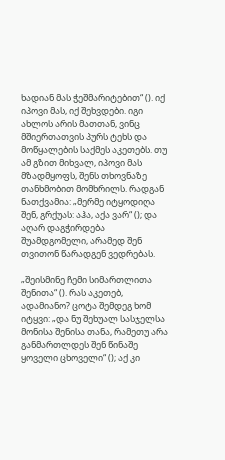ხადიან მას ჭეშმარიტებით“ (). იქ იპოვი მას, იქ შეხვდები. იგი ახლოს არის მათთან, ვინც მშიერთათვის პურს ტეხს და მოწყალების საქმეს აკეთებს. თუ ამ გზით მიხვალ, იპოვი მას მზადმყოფს, შენს თხოვნაზე თანხმობით მომხრილს. რადგან ნათქვამია: „მერმე იტყოდიღა შენ, გრქუას: აჰა, აქა ვარ“ (); და აღარ დაგჭირდება შუამდგომელი, არამედ შენ თვითონ წარადგენ ვედრებას.

„შეისმინე ჩემი სიმართლითა შენითა“ (). რას აკეთებ, ადამიანო? ცოტა შემდეგ ხომ იტყვი: „და ნუ შეხუალ სასჯელსა მონისა შენისა თანა, რამეთუ არა განმართლდეს შენ წინაშე ყოველი ცხოველი“ (); აქ კი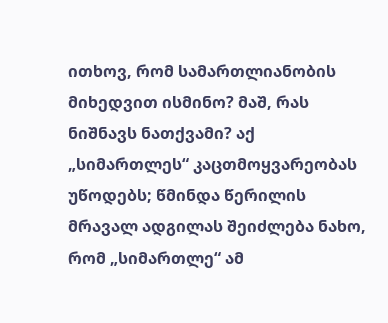ითხოვ, რომ სამართლიანობის მიხედვით ისმინო? მაშ, რას ნიშნავს ნათქვამი? აქ „სიმართლეს“ კაცთმოყვარეობას უწოდებს; წმინდა წერილის მრავალ ადგილას შეიძლება ნახო, რომ „სიმართლე“ ამ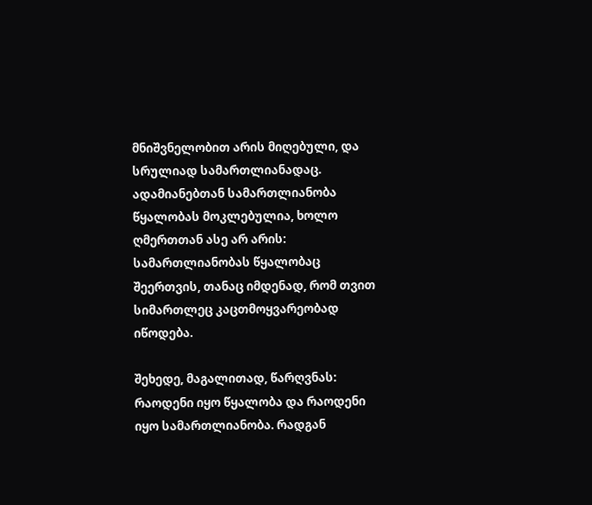მნიშვნელობით არის მიღებული, და სრულიად სამართლიანადაც. ადამიანებთან სამართლიანობა წყალობას მოკლებულია, ხოლო ღმერთთან ასე არ არის: სამართლიანობას წყალობაც შეერთვის, თანაც იმდენად, რომ თვით სიმართლეც კაცთმოყვარეობად იწოდება.

შეხედე, მაგალითად, წარღვნას: რაოდენი იყო წყალობა და რაოდენი იყო სამართლიანობა. რადგან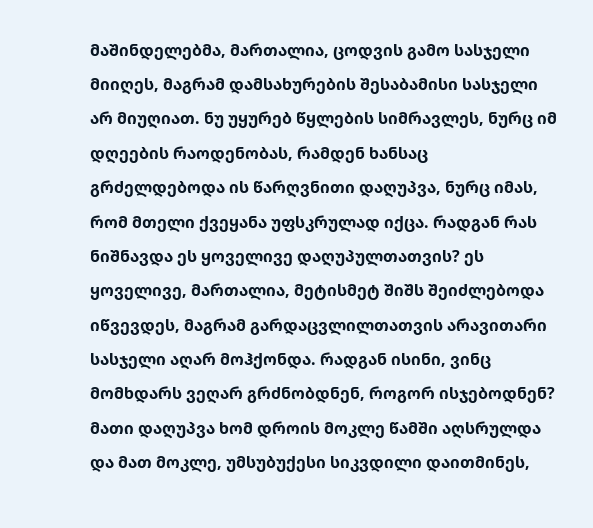მაშინდელებმა, მართალია, ცოდვის გამო სასჯელი მიიღეს, მაგრამ დამსახურების შესაბამისი სასჯელი არ მიუღიათ. ნუ უყურებ წყლების სიმრავლეს, ნურც იმ დღეების რაოდენობას, რამდენ ხანსაც გრძელდებოდა ის წარღვნითი დაღუპვა, ნურც იმას, რომ მთელი ქვეყანა უფსკრულად იქცა. რადგან რას ნიშნავდა ეს ყოველივე დაღუპულთათვის? ეს ყოველივე, მართალია, მეტისმეტ შიშს შეიძლებოდა იწვევდეს, მაგრამ გარდაცვლილთათვის არავითარი სასჯელი აღარ მოჰქონდა. რადგან ისინი, ვინც მომხდარს ვეღარ გრძნობდნენ, როგორ ისჯებოდნენ? მათი დაღუპვა ხომ დროის მოკლე წამში აღსრულდა და მათ მოკლე, უმსუბუქესი სიკვდილი დაითმინეს,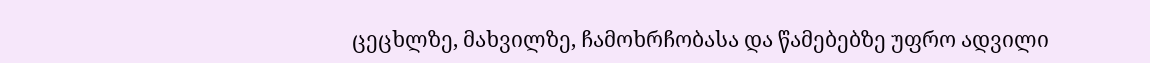ცეცხლზე, მახვილზე, ჩამოხრჩობასა და წამებებზე უფრო ადვილი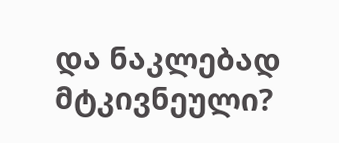და ნაკლებად მტკივნეული?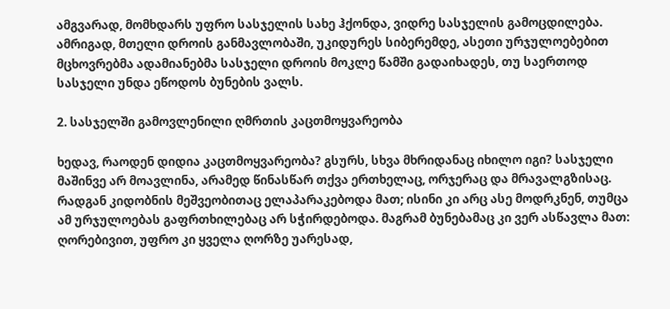ამგვარად, მომხდარს უფრო სასჯელის სახე ჰქონდა, ვიდრე სასჯელის გამოცდილება. ამრიგად, მთელი დროის განმავლობაში, უკიდურეს სიბერემდე, ასეთი ურჯულოებებით მცხოვრებმა ადამიანებმა სასჯელი დროის მოკლე წამში გადაიხადეს, თუ საერთოდ სასჯელი უნდა ეწოდოს ბუნების ვალს.

2. სასჯელში გამოვლენილი ღმრთის კაცთმოყვარეობა

ხედავ, რაოდენ დიდია კაცთმოყვარეობა? გსურს, სხვა მხრიდანაც იხილო იგი? სასჯელი მაშინვე არ მოავლინა, არამედ წინასწარ თქვა ერთხელაც, ორჯერაც და მრავალგზისაც. რადგან კიდობნის მეშვეობითაც ელაპარაკებოდა მათ; ისინი კი არც ასე მოდრკნენ, თუმცა ამ ურჯულოებას გაფრთხილებაც არ სჭირდებოდა. მაგრამ ბუნებამაც კი ვერ ასწავლა მათ: ღორებივით, უფრო კი ყველა ღორზე უარესად,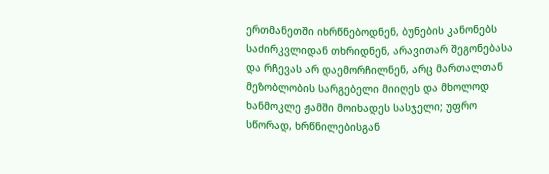ერთმანეთში იხრწნებოდნენ, ბუნების კანონებს საძირკვლიდან თხრიდნენ, არავითარ შეგონებასა და რჩევას არ დაემორჩილნენ, არც მართალთან მეზობლობის სარგებელი მიიღეს და მხოლოდ ხანმოკლე ჟამში მოიხადეს სასჯელი; უფრო სწორად, ხრწნილებისგან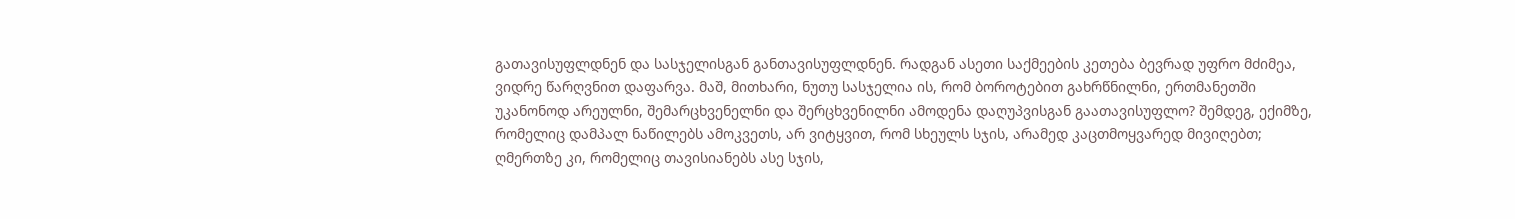გათავისუფლდნენ და სასჯელისგან განთავისუფლდნენ. რადგან ასეთი საქმეების კეთება ბევრად უფრო მძიმეა, ვიდრე წარღვნით დაფარვა. მაშ, მითხარი, ნუთუ სასჯელია ის, რომ ბოროტებით გახრწნილნი, ერთმანეთში უკანონოდ არეულნი, შემარცხვენელნი და შერცხვენილნი ამოდენა დაღუპვისგან გაათავისუფლო? შემდეგ, ექიმზე, რომელიც დამპალ ნაწილებს ამოკვეთს, არ ვიტყვით, რომ სხეულს სჯის, არამედ კაცთმოყვარედ მივიღებთ; ღმერთზე კი, რომელიც თავისიანებს ასე სჯის,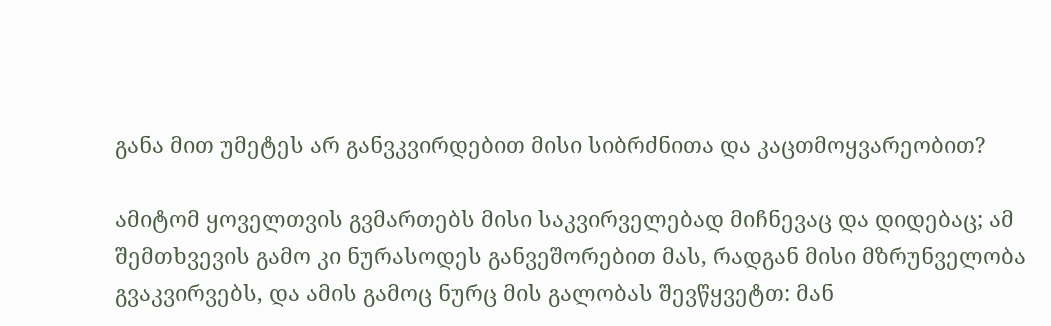განა მით უმეტეს არ განვკვირდებით მისი სიბრძნითა და კაცთმოყვარეობით?

ამიტომ ყოველთვის გვმართებს მისი საკვირველებად მიჩნევაც და დიდებაც; ამ შემთხვევის გამო კი ნურასოდეს განვეშორებით მას, რადგან მისი მზრუნველობა გვაკვირვებს, და ამის გამოც ნურც მის გალობას შევწყვეტთ: მან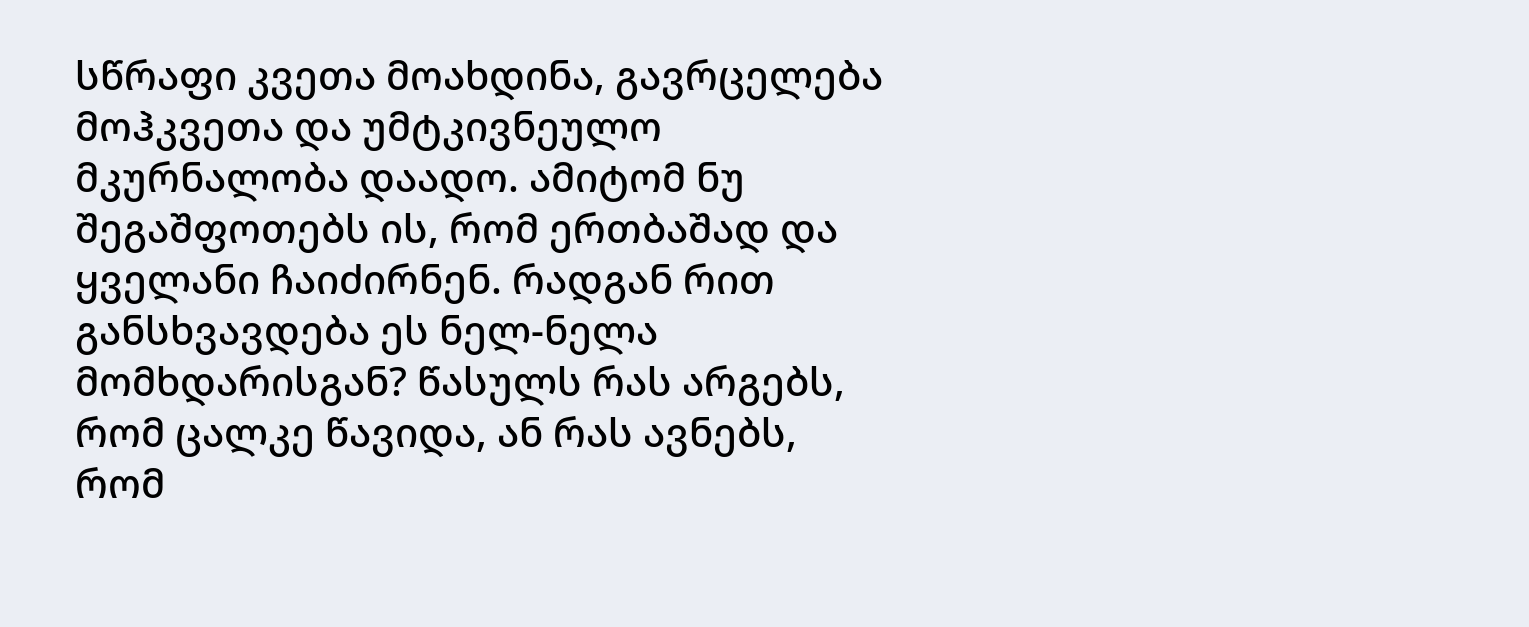სწრაფი კვეთა მოახდინა, გავრცელება მოჰკვეთა და უმტკივნეულო მკურნალობა დაადო. ამიტომ ნუ შეგაშფოთებს ის, რომ ერთბაშად და ყველანი ჩაიძირნენ. რადგან რით განსხვავდება ეს ნელ-ნელა მომხდარისგან? წასულს რას არგებს, რომ ცალკე წავიდა, ან რას ავნებს, რომ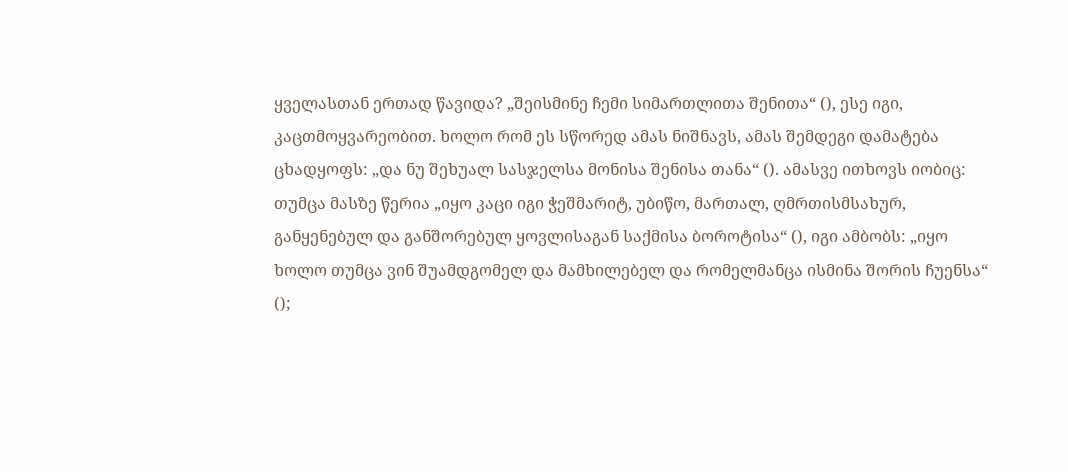ყველასთან ერთად წავიდა? „შეისმინე ჩემი სიმართლითა შენითა“ (), ესე იგი, კაცთმოყვარეობით. ხოლო რომ ეს სწორედ ამას ნიშნავს, ამას შემდეგი დამატება ცხადყოფს: „და ნუ შეხუალ სასჯელსა მონისა შენისა თანა“ (). ამასვე ითხოვს იობიც: თუმცა მასზე წერია „იყო კაცი იგი ჭეშმარიტ, უბიწო, მართალ, ღმრთისმსახურ, განყენებულ და განშორებულ ყოვლისაგან საქმისა ბოროტისა“ (), იგი ამბობს: „იყო ხოლო თუმცა ვინ შუამდგომელ და მამხილებელ და რომელმანცა ისმინა შორის ჩუენსა“ ();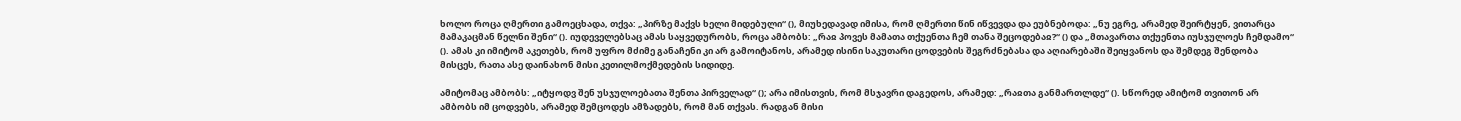ხოლო როცა ღმერთი გამოეცხადა, თქვა: „პირზე მაქვს ხელი მიდებული“ (), მიუხედავად იმისა, რომ ღმერთი წინ იწვევდა და ეუბნებოდა: „ნუ ეგრე, არამედ შეირტყენ, ვითარცა მამაკაცმან წელნი შენი“ (). იუდეველებსაც ამას საყვედურობს, როცა ამბობს: „რაჲ პოვეს მამათა თქუენთა ჩემ თანა შეცოდებაჲ?“ () და „მთავართა თქუენთა იუსჯულოეს ჩემდამო“ (). ამას კი იმიტომ აკეთებს, რომ უფრო მძიმე განაჩენი კი არ გამოიტანოს, არამედ ისინი საკუთარი ცოდვების შეგრძნებასა და აღიარებაში შეიყვანოს და შემდეგ შენდობა მისცეს, რათა ასე დაინახონ მისი კეთილმოქმედების სიდიდე.

ამიტომაც ამბობს: „იტყოდვ შენ უსჯულოებათა შენთა პირველად“ (); არა იმისთვის, რომ მსჯავრი დაგედოს, არამედ: „რაჲთა განმართლდე“ (). სწორედ ამიტომ თვითონ არ ამბობს იმ ცოდვებს, არამედ შემცოდეს ამზადებს, რომ მან თქვას. რადგან მისი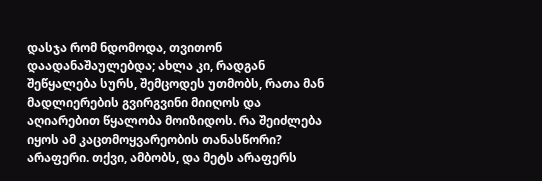დასჯა რომ ნდომოდა, თვითონ დაადანაშაულებდა; ახლა კი, რადგან შეწყალება სურს, შემცოდეს უთმობს, რათა მან მადლიერების გვირგვინი მიიღოს და აღიარებით წყალობა მოიზიდოს. რა შეიძლება იყოს ამ კაცთმოყვარეობის თანასწორი? არაფერი. თქვი, ამბობს, და მეტს არაფერს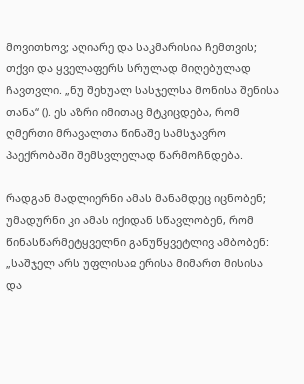მოვითხოვ; აღიარე და საკმარისია ჩემთვის; თქვი და ყველაფერს სრულად მიღებულად ჩავთვლი. „ნუ შეხუალ სასჯელსა მონისა შენისა თანა“ (). ეს აზრი იმითაც მტკიცდება, რომ ღმერთი მრავალთა წინაშე სამსჯავრო პაექრობაში შემსვლელად წარმოჩნდება.

რადგან მადლიერნი ამას მანამდეც იცნობენ; უმადურნი კი ამას იქიდან სწავლობენ, რომ წინასწარმეტყველნი განუწყვეტლივ ამბობენ: „საშჯელ არს უფლისაჲ ერისა მიმართ მისისა და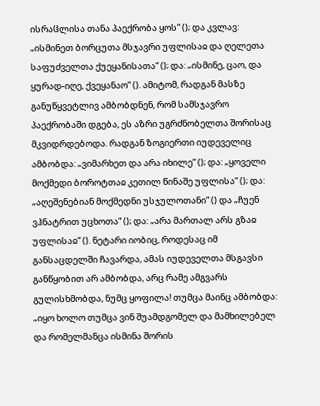ისრაჱლისა თანა პაექრობა ყოს“ (); და კვლავ: „ისმინეთ ბორცუთა მსჯავრი უფლისაჲ და ღელეთა საფუძველთა ქუეყანისათა“ (); და: „ისმინე, ცაო, და ყურად-იღე, ქვეყანაო“ (). ამიტომ, რადგან მასზე განუწყვეტლივ ამბობდნენ, რომ სამსჯავრო პაექრობაში დგება, ეს აზრი უგრძნობელთა შორისაც მკვიდრდებოდა. რადგან ზოგიერთი იუდეველიც ამბობდა: „ვიმარხეთ და არა იხილე“ (); და: „ყოველი მოქმედი ბოროტთაჲ კეთილ წინაშე უფლისა“ (); და: „აღეშენებიან მოქმედნი უსჯულოთანი“ () და „ჩუენ ვჰნატრით უცხოთა“ (); და: „არა მართალ არს გზაჲ უფლისაჲ“ (). ნეტარი იობიც, როდესაც იმ განსაცდელში ჩავარდა, ამას იუდეველთა მსგავსი განწყობით არ ამბობდა, არც რამე ამგვარს გულისხმობდა, ნუმც ყოფილა! თუმცა მაინც ამბობდა: „იყო ხოლო თუმცა ვინ შუამდგომელ და მამხილებელ და რომელმანცა ისმინა შორის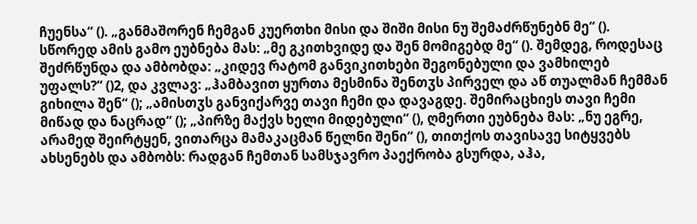ჩუენსა“ (). „განმაშორენ ჩემგან კუერთხი მისი და შიში მისი ნუ შემაძრწუნებნ მე“ (). სწორედ ამის გამო ეუბნება მას: „მე გკითხვიდე და შენ მომიგებდ მე“ (). შემდეგ, როდესაც შეძრწუნდა და ამბობდა: „კიდევ რატომ განვიკითხები შეგონებული და ვამხილებ უფალს?“ ()2, და კვლავ: „ჰამბავით ყურთა მესმინა შენთჳს პირველ და აწ თუალმან ჩემმან გიხილა შენ“ (); „ამისთჳს განვიქარვე თავი ჩემი და დავაგდე. შემირაცხიეს თავი ჩემი მიწად და ნაცრად“ (); „პირზე მაქვს ხელი მიდებული“ (), ღმერთი ეუბნება მას: „ნუ ეგრე, არამედ შეირტყენ, ვითარცა მამაკაცმან წელნი შენი“ (), თითქოს თავისავე სიტყვებს ახსენებს და ამბობს: რადგან ჩემთან სამსჯავრო პაექრობა გსურდა, აჰა,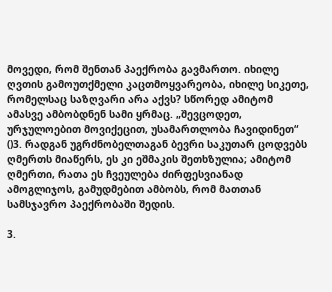მოვედი, რომ შენთან პაექრობა გავმართო. იხილე ღვთის გამოუთქმელი კაცთმოყვარეობა, იხილე სიკეთე, რომელსაც საზღვარი არა აქვს? სწორედ ამიტომ ამასვე ამბობდნენ სამი ყრმაც. „შევცოდეთ, ურჯულოებით მოვიქეცით, უსამართლობა ჩავიდინეთ“ ()3. რადგან უგრძნობელთაგან ბევრი საკუთარ ცოდვებს ღმერთს მიაწერს, ეს კი ეშმაკის შეთხზულია; ამიტომ ღმერთი, რათა ეს ჩვეულება ძირფესვიანად ამოგლიჯოს, გამუდმებით ამბობს, რომ მათთან სამსჯავრო პაექრობაში შედის.

3.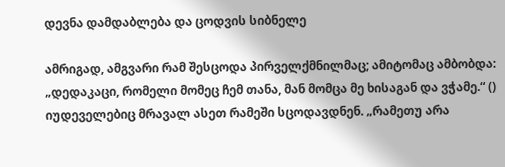დევნა დამდაბლება და ცოდვის სიბნელე

ამრიგად, ამგვარი რამ შესცოდა პირველქმნილმაც; ამიტომაც ამბობდა: „დედაკაცი, რომელი მომეც ჩემ თანა, მან მომცა მე ხისაგან და ვჭამე.“ () იუდეველებიც მრავალ ასეთ რამეში სცოდავდნენ. „რამეთუ არა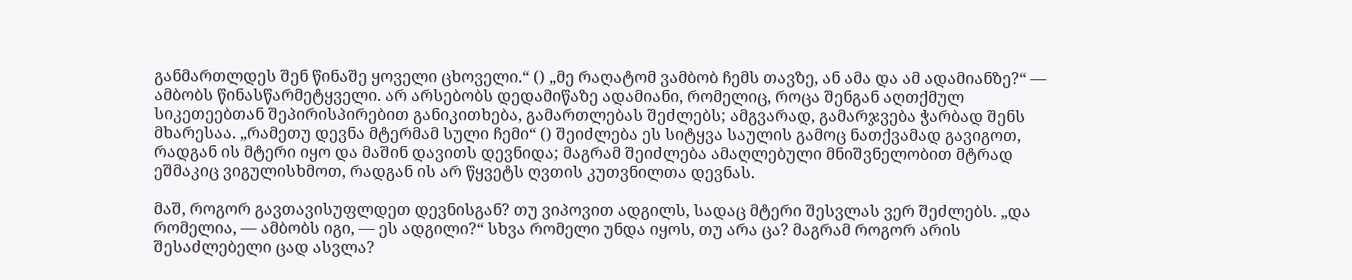განმართლდეს შენ წინაშე ყოველი ცხოველი.“ () „მე რაღატომ ვამბობ ჩემს თავზე, ან ამა და ამ ადამიანზე?“ — ამბობს წინასწარმეტყველი. არ არსებობს დედამიწაზე ადამიანი, რომელიც, როცა შენგან აღთქმულ სიკეთეებთან შეპირისპირებით განიკითხება, გამართლებას შეძლებს; ამგვარად, გამარჯვება ჭარბად შენს მხარესაა. „რამეთუ დევნა მტერმამ სული ჩემი“ () შეიძლება ეს სიტყვა საულის გამოც ნათქვამად გავიგოთ, რადგან ის მტერი იყო და მაშინ დავითს დევნიდა; მაგრამ შეიძლება ამაღლებული მნიშვნელობით მტრად ეშმაკიც ვიგულისხმოთ, რადგან ის არ წყვეტს ღვთის კუთვნილთა დევნას.

მაშ, როგორ გავთავისუფლდეთ დევნისგან? თუ ვიპოვით ადგილს, სადაც მტერი შესვლას ვერ შეძლებს. „და რომელია, — ამბობს იგი, — ეს ადგილი?“ სხვა რომელი უნდა იყოს, თუ არა ცა? მაგრამ როგორ არის შესაძლებელი ცად ასვლა?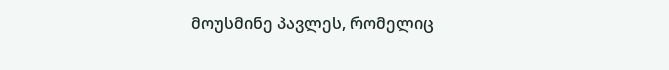მოუსმინე პავლეს, რომელიც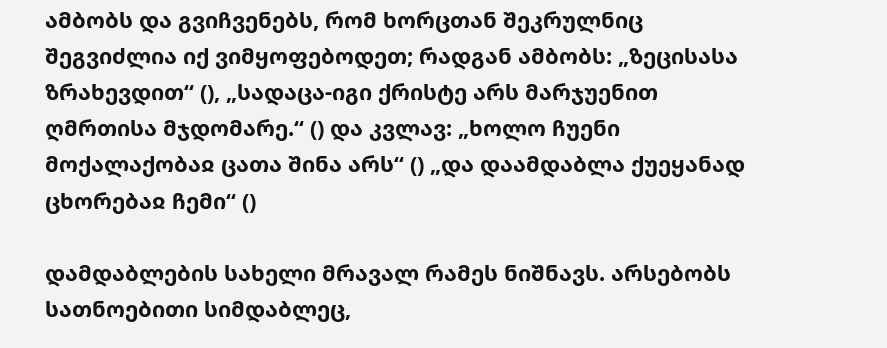ამბობს და გვიჩვენებს, რომ ხორცთან შეკრულნიც შეგვიძლია იქ ვიმყოფებოდეთ; რადგან ამბობს: „ზეცისასა ზრახევდით“ (), „სადაცა-იგი ქრისტე არს მარჯუენით ღმრთისა მჯდომარე.“ () და კვლავ: „ხოლო ჩუენი მოქალაქობაჲ ცათა შინა არს“ () „და დაამდაბლა ქუეყანად ცხორებაჲ ჩემი“ ()

დამდაბლების სახელი მრავალ რამეს ნიშნავს. არსებობს სათნოებითი სიმდაბლეც,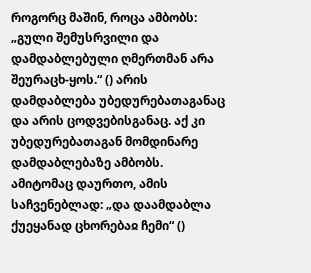როგორც მაშინ, როცა ამბობს: „გული შემუსრვილი და დამდაბლებული ღმერთმან არა შეურაცხ-ყოს.“ () არის დამდაბლება უბედურებათაგანაც და არის ცოდვებისგანაც. აქ კი უბედურებათაგან მომდინარე დამდაბლებაზე ამბობს. ამიტომაც დაურთო, ამის საჩვენებლად: „და დაამდაბლა ქუეყანად ცხორებაჲ ჩემი“ ()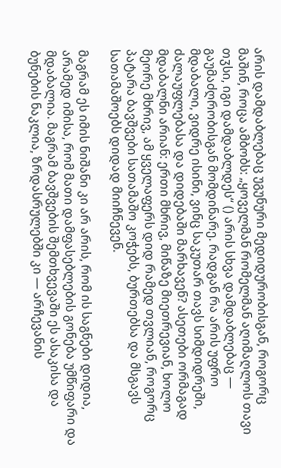არის დამდაბლებაც უგუნური მედიდურობისგან, როგორც მაშინ, როცა ამბობს: „ყოველმან რომელმან აღიმაღლოს თავი თჳსი, იგი დამდაბლდეს“ () არის სხვა დამდაბლებაც — გაუმაძღრობისგან მომდინარე. რადგან რა არის უფრო მდაბალი, ვიდრე ისინი, ვინც საკუთარ თავს სიმდიდრეში, ძალაუფლებასა და დიდებაში მარხავენ? ასეთები ორმაგად მდაბალნი არიან: ერთი მხრივ, მიწაზე მიეთრევიან, ხოლო მეორე მხრივ, ამ ყველაფერს დიდ რამედ თვლიან, როგორც პატარა ბავშვები სათამაშო კოჭებს, ბურთებსა და მსგავს სათამაშოებს დიდად მიიჩნევენ.

მაგრამ ეს იმის ნიშანი კი არ არის, რომ ის საგნები დიდია, არამედ იმისა, რომ მათი დამფასებლების გონება უმწიფარი და მდაბალია. მაგრამ ბავშვების შემთხვევაში ეს ასაკისა და ბუნების ნაკლია, ზრდასრულებში კი — არჩევანის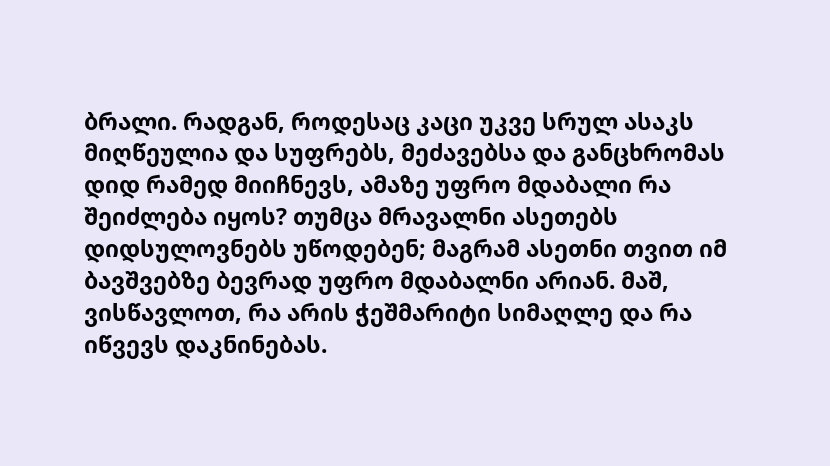ბრალი. რადგან, როდესაც კაცი უკვე სრულ ასაკს მიღწეულია და სუფრებს, მეძავებსა და განცხრომას დიდ რამედ მიიჩნევს, ამაზე უფრო მდაბალი რა შეიძლება იყოს? თუმცა მრავალნი ასეთებს დიდსულოვნებს უწოდებენ; მაგრამ ასეთნი თვით იმ ბავშვებზე ბევრად უფრო მდაბალნი არიან. მაშ, ვისწავლოთ, რა არის ჭეშმარიტი სიმაღლე და რა იწვევს დაკნინებას.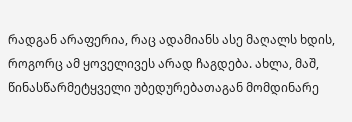რადგან არაფერია, რაც ადამიანს ასე მაღალს ხდის, როგორც ამ ყოველივეს არად ჩაგდება. ახლა, მაშ, წინასწარმეტყველი უბედურებათაგან მომდინარე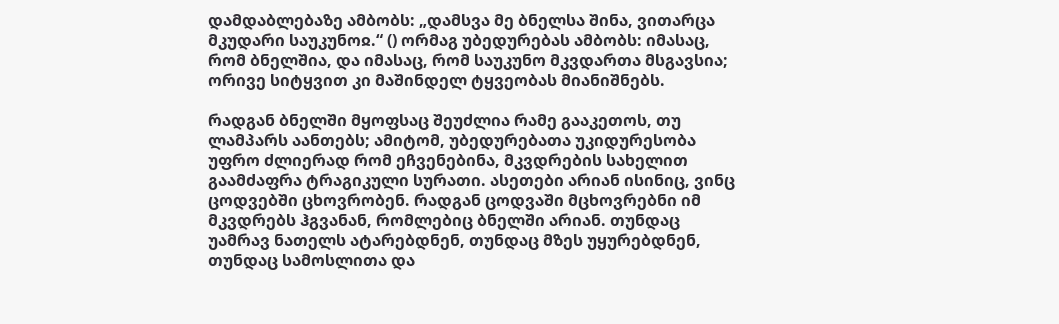დამდაბლებაზე ამბობს: „დამსვა მე ბნელსა შინა, ვითარცა მკუდარი საუკუნოჲ.“ () ორმაგ უბედურებას ამბობს: იმასაც, რომ ბნელშია, და იმასაც, რომ საუკუნო მკვდართა მსგავსია; ორივე სიტყვით კი მაშინდელ ტყვეობას მიანიშნებს.

რადგან ბნელში მყოფსაც შეუძლია რამე გააკეთოს, თუ ლამპარს აანთებს; ამიტომ, უბედურებათა უკიდურესობა უფრო ძლიერად რომ ეჩვენებინა, მკვდრების სახელით გაამძაფრა ტრაგიკული სურათი. ასეთები არიან ისინიც, ვინც ცოდვებში ცხოვრობენ. რადგან ცოდვაში მცხოვრებნი იმ მკვდრებს ჰგვანან, რომლებიც ბნელში არიან. თუნდაც უამრავ ნათელს ატარებდნენ, თუნდაც მზეს უყურებდნენ, თუნდაც სამოსლითა და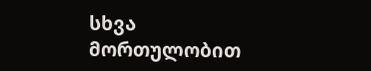სხვა მორთულობით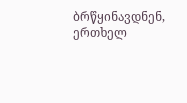ბრწყინავდნენ, ერთხელ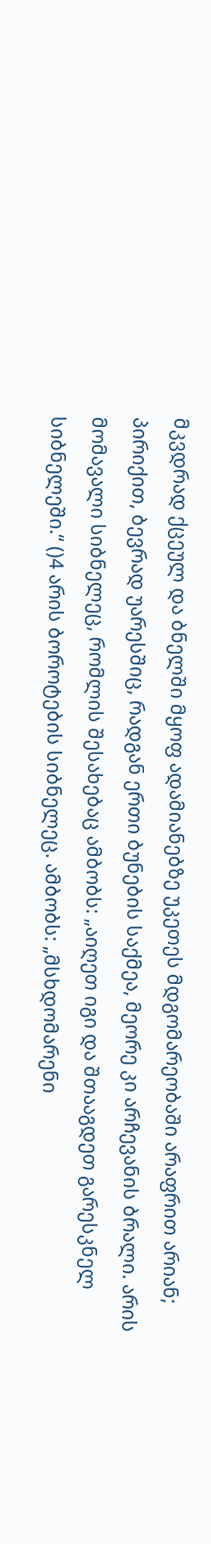მკვდრად ქცეულ და ბნელში მყოფ ადამიანებზე უკეთეს მდგომარეობაში არაფრით არიან; პირიქით, ბევრად უარესშიც, რადგან ერთი ბუნების საქმეა, მეორე კი არჩევანის ბრალი. არის მომავალი სიბნელეც, რომლის შესახებაც ამბობს: „აიღეთ იგი და შთააგდეთ გარესკნელ სიბნელეში.“ ()4 არის ბოროტების სიბნელეც. ამბობს: „მსხდომარენი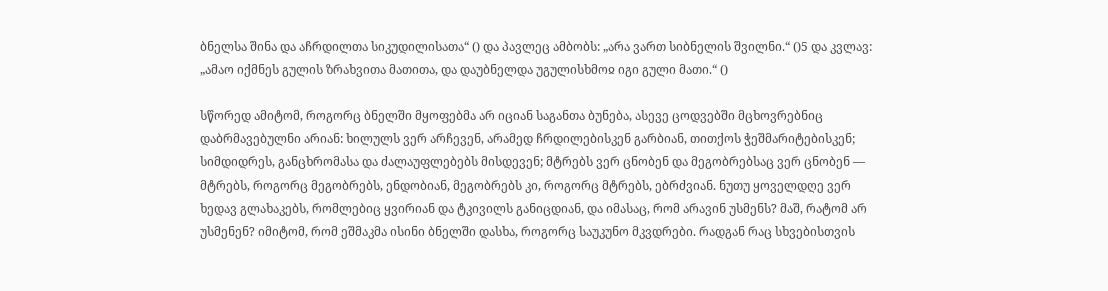ბნელსა შინა და აჩრდილთა სიკუდილისათა“ () და პავლეც ამბობს: „არა ვართ სიბნელის შვილნი.“ ()5 და კვლავ: „ამაო იქმნეს გულის ზრახვითა მათითა, და დაუბნელდა უგულისხმოჲ იგი გული მათი.“ ()

სწორედ ამიტომ, როგორც ბნელში მყოფებმა არ იციან საგანთა ბუნება, ასევე ცოდვებში მცხოვრებნიც დაბრმავებულნი არიან: ხილულს ვერ არჩევენ, არამედ ჩრდილებისკენ გარბიან, თითქოს ჭეშმარიტებისკენ; სიმდიდრეს, განცხრომასა და ძალაუფლებებს მისდევენ; მტრებს ვერ ცნობენ და მეგობრებსაც ვერ ცნობენ — მტრებს, როგორც მეგობრებს, ენდობიან, მეგობრებს კი, როგორც მტრებს, ებრძვიან. ნუთუ ყოველდღე ვერ ხედავ გლახაკებს, რომლებიც ყვირიან და ტკივილს განიცდიან, და იმასაც, რომ არავინ უსმენს? მაშ, რატომ არ უსმენენ? იმიტომ, რომ ეშმაკმა ისინი ბნელში დასხა, როგორც საუკუნო მკვდრები. რადგან რაც სხვებისთვის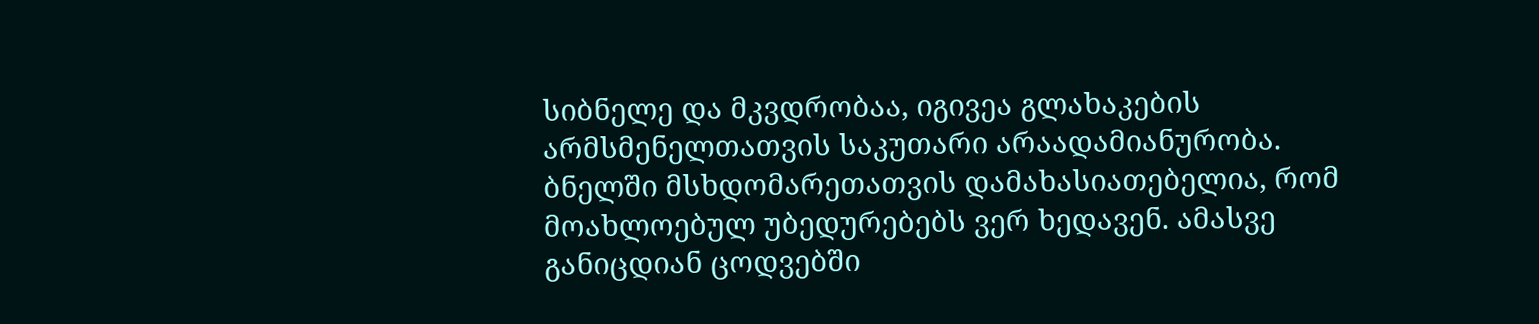სიბნელე და მკვდრობაა, იგივეა გლახაკების არმსმენელთათვის საკუთარი არაადამიანურობა. ბნელში მსხდომარეთათვის დამახასიათებელია, რომ მოახლოებულ უბედურებებს ვერ ხედავენ. ამასვე განიცდიან ცოდვებში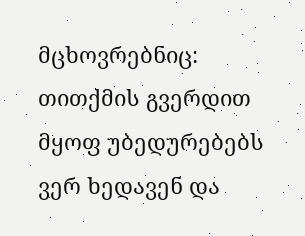მცხოვრებნიც: თითქმის გვერდით მყოფ უბედურებებს ვერ ხედავენ და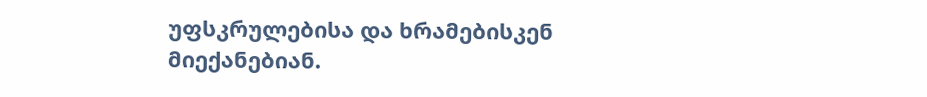უფსკრულებისა და ხრამებისკენ მიექანებიან.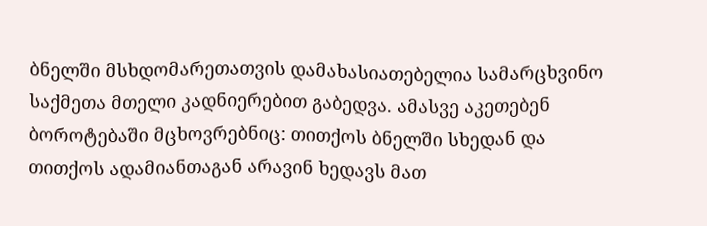ბნელში მსხდომარეთათვის დამახასიათებელია სამარცხვინო საქმეთა მთელი კადნიერებით გაბედვა. ამასვე აკეთებენ ბოროტებაში მცხოვრებნიც: თითქოს ბნელში სხედან და თითქოს ადამიანთაგან არავინ ხედავს მათ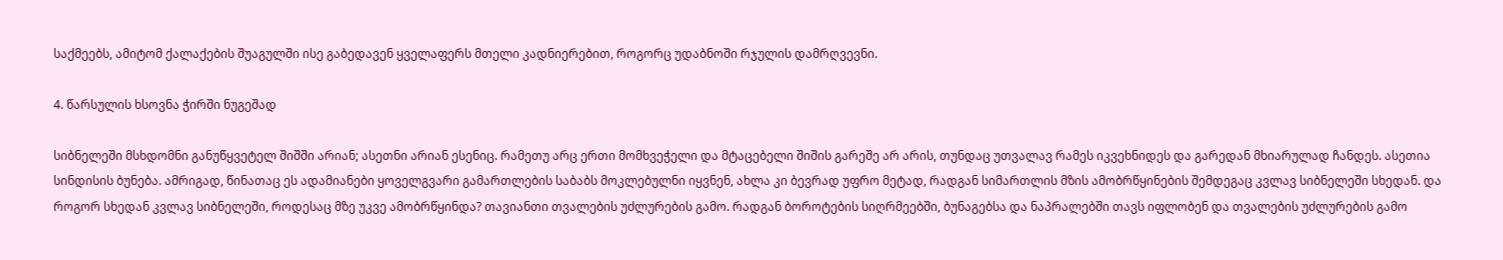საქმეებს, ამიტომ ქალაქების შუაგულში ისე გაბედავენ ყველაფერს მთელი კადნიერებით, როგორც უდაბნოში რჯულის დამრღვევნი.

4. წარსულის ხსოვნა ჭირში ნუგეშად

სიბნელეში მსხდომნი განუწყვეტელ შიშში არიან; ასეთნი არიან ესენიც. რამეთუ არც ერთი მომხვეჭელი და მტაცებელი შიშის გარეშე არ არის, თუნდაც უთვალავ რამეს იკვეხნიდეს და გარედან მხიარულად ჩანდეს. ასეთია სინდისის ბუნება. ამრიგად, წინათაც ეს ადამიანები ყოველგვარი გამართლების საბაბს მოკლებულნი იყვნენ, ახლა კი ბევრად უფრო მეტად, რადგან სიმართლის მზის ამობრწყინების შემდეგაც კვლავ სიბნელეში სხედან. და როგორ სხედან კვლავ სიბნელეში, როდესაც მზე უკვე ამობრწყინდა? თავიანთი თვალების უძლურების გამო. რადგან ბოროტების სიღრმეებში, ბუნაგებსა და ნაპრალებში თავს იფლობენ და თვალების უძლურების გამო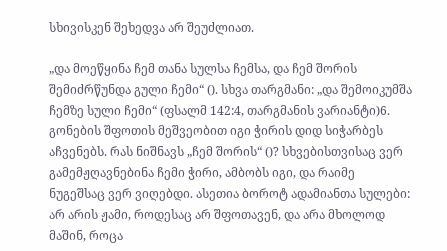სხივისკენ შეხედვა არ შეუძლიათ.

„და მოეწყინა ჩემ თანა სულსა ჩემსა, და ჩემ შორის შემიძრწუნდა გული ჩემი“ (). სხვა თარგმანი: „და შემოიკუმშა ჩემზე სული ჩემი“ (ფსალმ 142:4, თარგმანის ვარიანტი)6. გონების შფოთის მეშვეობით იგი ჭირის დიდ სიჭარბეს აჩვენებს. რას ნიშნავს „ჩემ შორის“ ()? სხვებისთვისაც ვერ გამემჟღავნებინა ჩემი ჭირი, ამბობს იგი, და რაიმე ნუგეშსაც ვერ ვიღებდი. ასეთია ბოროტ ადამიანთა სულები: არ არის ჟამი, როდესაც არ შფოთავენ, და არა მხოლოდ მაშინ, როცა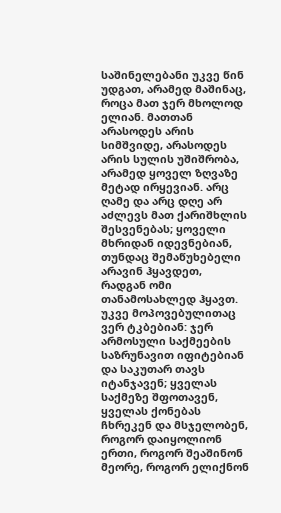საშინელებანი უკვე წინ უდგათ, არამედ მაშინაც, როცა მათ ჯერ მხოლოდ ელიან. მათთან არასოდეს არის სიმშვიდე, არასოდეს არის სულის უშიშრობა, არამედ ყოველ ზღვაზე მეტად ირყევიან. არც ღამე და არც დღე არ აძლევს მათ ქარიშხლის შესვენებას; ყოველი მხრიდან იდევნებიან, თუნდაც შემაწუხებელი არავინ ჰყავდეთ, რადგან ომი თანამოსახლედ ჰყავთ. უკვე მოპოვებულითაც ვერ ტკბებიან: ჯერ არმოსული საქმეების საზრუნავით იფიტებიან და საკუთარ თავს იტანჯავენ; ყველას საქმეზე შფოთავენ, ყველას ქონებას ჩხრეკენ და მსჯელობენ, როგორ დაიყოლიონ ერთი, როგორ შეაშინონ მეორე, როგორ ელიქნონ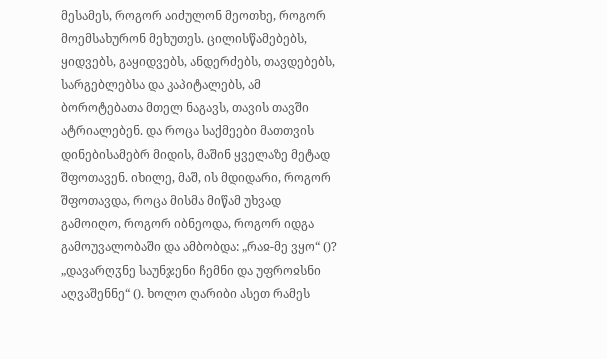მესამეს, როგორ აიძულონ მეოთხე, როგორ მოემსახურონ მეხუთეს. ცილისწამებებს, ყიდვებს, გაყიდვებს, ანდერძებს, თავდებებს, სარგებლებსა და კაპიტალებს, ამ ბოროტებათა მთელ ნაგავს, თავის თავში ატრიალებენ. და როცა საქმეები მათთვის დინებისამებრ მიდის, მაშინ ყველაზე მეტად შფოთავენ. იხილე, მაშ, ის მდიდარი, როგორ შფოთავდა, როცა მისმა მიწამ უხვად გამოიღო, როგორ იბნეოდა, როგორ იდგა გამოუვალობაში და ამბობდა: „რაჲ-მე ვყო“ ()? „დავარღჳნე საუნჯენი ჩემნი და უფროჲსნი აღვაშენნე“ (). ხოლო ღარიბი ასეთ რამეს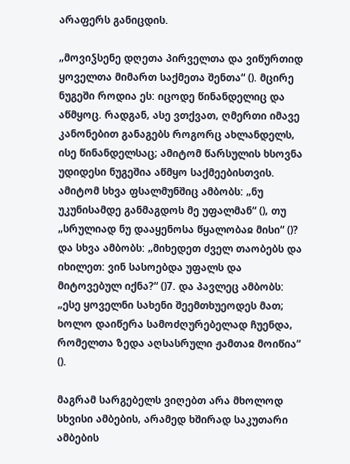არაფერს განიცდის.

„მოვიჴსენე დღეთა პირველთა და ვიწურთიდ ყოველთა მიმართ საქმეთა შენთა“ (). მცირე ნუგეში როდია ეს: იცოდე წინანდელიც და აწმყოც. რადგან, ასე ვთქვათ, ღმერთი იმავე კანონებით განაგებს როგორც ახლანდელს, ისე წინანდელსაც; ამიტომ წარსულის ხსოვნა უდიდესი ნუგეშია აწმყო საქმეებისთვის. ამიტომ სხვა ფსალმუნშიც ამბობს: „ნუ უკუნისამდე განმაგდოს მე უფალმან“ (), თუ „სრულიად ნუ დააყენოსა წყალობაჲ მისი“ ()? და სხვა ამბობს: „მიხედეთ ძველ თაობებს და იხილეთ: ვინ სასოებდა უფალს და მიტოვებულ იქნა?“ ()7. და პავლეც ამბობს: „ესე ყოველნი სახენი შეემთხუეოდეს მათ; ხოლო დაიწერა სამოძღურებელად ჩუენდა, რომელთა ზედა აღსასრული ჟამთაჲ მოიწია“ ().

მაგრამ სარგებელს ვიღებთ არა მხოლოდ სხვისი ამბების, არამედ ხშირად საკუთარი ამბების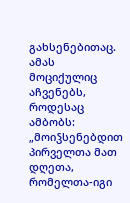გახსენებითაც. ამას მოციქულიც აჩვენებს, როდესაც ამბობს: „მოიჴსენებდით პირველთა მათ დღეთა, რომელთა-იგი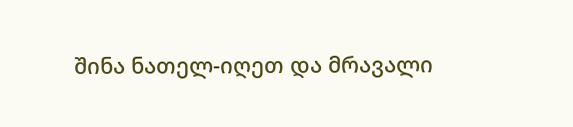შინა ნათელ-იღეთ და მრავალი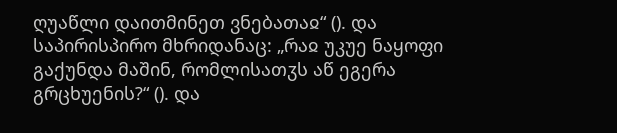ღუაწლი დაითმინეთ ვნებათაჲ“ (). და საპირისპირო მხრიდანაც: „რაჲ უკუე ნაყოფი გაქუნდა მაშინ, რომლისათჳს აწ ეგერა გრცხუენის?“ (). და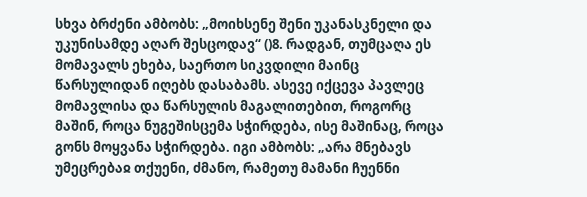სხვა ბრძენი ამბობს: „მოიხსენე შენი უკანასკნელი და უკუნისამდე აღარ შესცოდავ“ ()8. რადგან, თუმცაღა ეს მომავალს ეხება, საერთო სიკვდილი მაინც წარსულიდან იღებს დასაბამს. ასევე იქცევა პავლეც მომავლისა და წარსულის მაგალითებით, როგორც მაშინ, როცა ნუგეშისცემა სჭირდება, ისე მაშინაც, როცა გონს მოყვანა სჭირდება. იგი ამბობს: „არა მნებავს უმეცრებაჲ თქუენი, ძმანო, რამეთუ მამანი ჩუენნი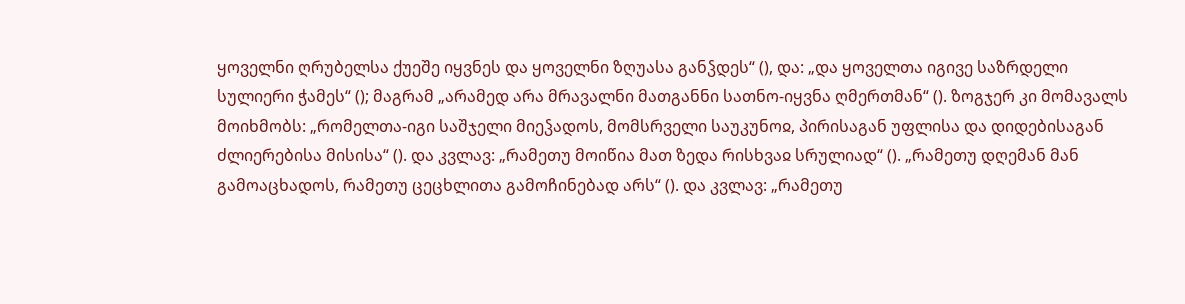ყოველნი ღრუბელსა ქუეშე იყვნეს და ყოველნი ზღუასა განჴდეს“ (), და: „და ყოველთა იგივე საზრდელი სულიერი ჭამეს“ (); მაგრამ „არამედ არა მრავალნი მათგანნი სათნო-იყვნა ღმერთმან“ (). ზოგჯერ კი მომავალს მოიხმობს: „რომელთა-იგი საშჯელი მიეჴადოს, მომსრველი საუკუნოჲ, პირისაგან უფლისა და დიდებისაგან ძლიერებისა მისისა“ (). და კვლავ: „რამეთუ მოიწია მათ ზედა რისხვაჲ სრულიად“ (). „რამეთუ დღემან მან გამოაცხადოს, რამეთუ ცეცხლითა გამოჩინებად არს“ (). და კვლავ: „რამეთუ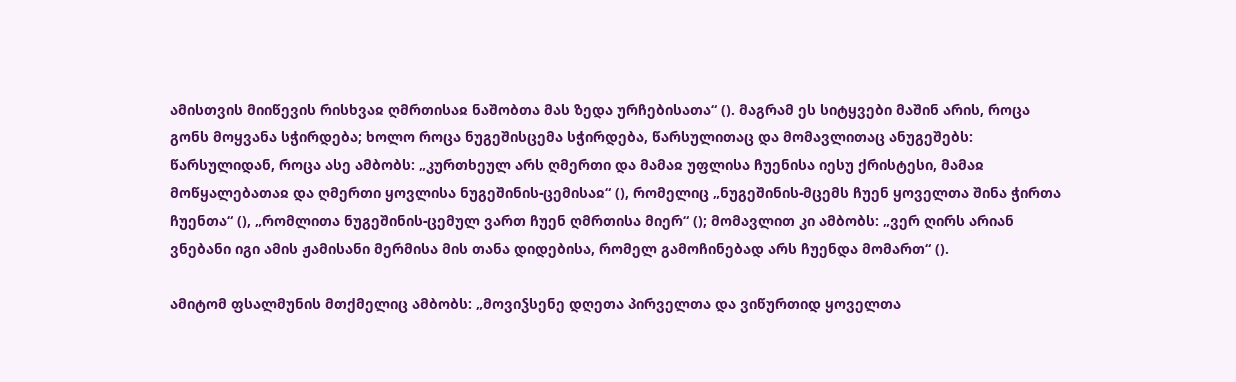ამისთვის მიიწევის რისხვაჲ ღმრთისაჲ ნაშობთა მას ზედა ურჩებისათა“ (). მაგრამ ეს სიტყვები მაშინ არის, როცა გონს მოყვანა სჭირდება; ხოლო როცა ნუგეშისცემა სჭირდება, წარსულითაც და მომავლითაც ანუგეშებს: წარსულიდან, როცა ასე ამბობს: „კურთხეულ არს ღმერთი და მამაჲ უფლისა ჩუენისა იესუ ქრისტესი, მამაჲ მოწყალებათაჲ და ღმერთი ყოვლისა ნუგეშინის-ცემისაჲ“ (), რომელიც „ნუგეშინის-მცემს ჩუენ ყოველთა შინა ჭირთა ჩუენთა“ (), „რომლითა ნუგეშინის-ცემულ ვართ ჩუენ ღმრთისა მიერ“ (); მომავლით კი ამბობს: „ვერ ღირს არიან ვნებანი იგი ამის ჟამისანი მერმისა მის თანა დიდებისა, რომელ გამოჩინებად არს ჩუენდა მომართ“ ().

ამიტომ ფსალმუნის მთქმელიც ამბობს: „მოვიჴსენე დღეთა პირველთა და ვიწურთიდ ყოველთა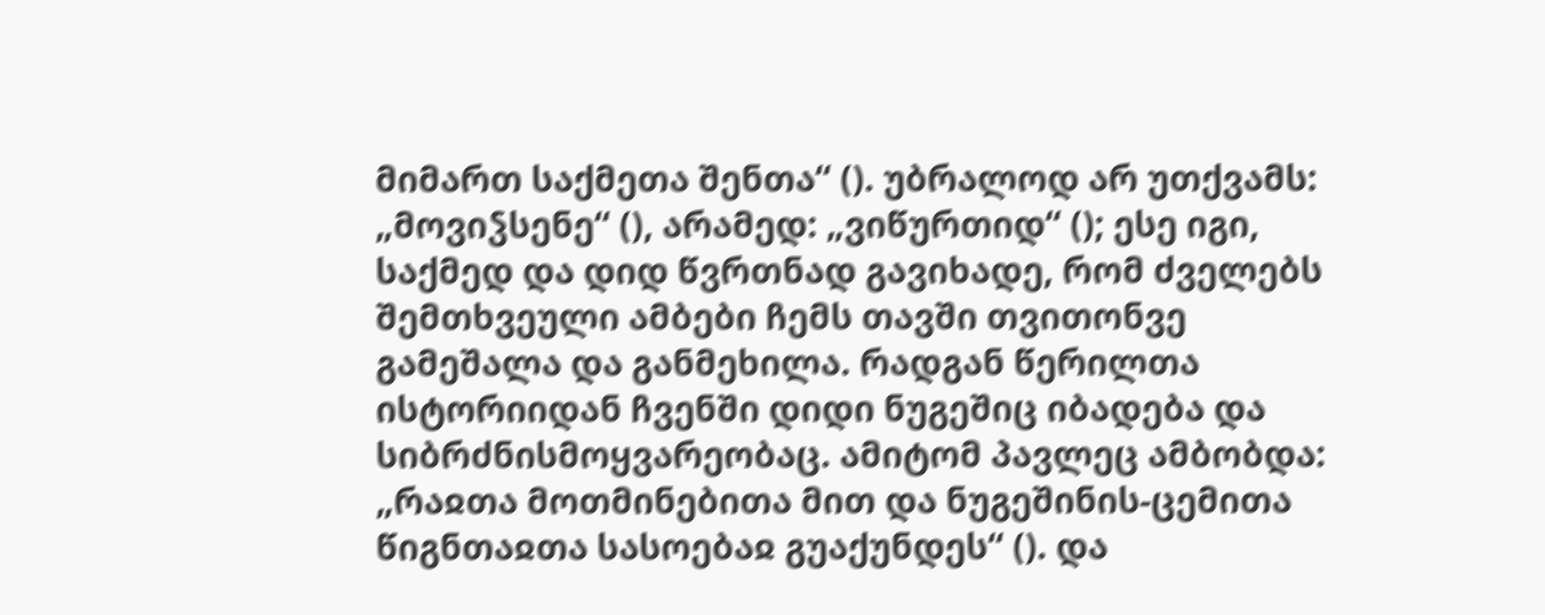მიმართ საქმეთა შენთა“ (). უბრალოდ არ უთქვამს: „მოვიჴსენე“ (), არამედ: „ვიწურთიდ“ (); ესე იგი, საქმედ და დიდ წვრთნად გავიხადე, რომ ძველებს შემთხვეული ამბები ჩემს თავში თვითონვე გამეშალა და განმეხილა. რადგან წერილთა ისტორიიდან ჩვენში დიდი ნუგეშიც იბადება და სიბრძნისმოყვარეობაც. ამიტომ პავლეც ამბობდა: „რაჲთა მოთმინებითა მით და ნუგეშინის-ცემითა წიგნთაჲთა სასოებაჲ გუაქუნდეს“ (). და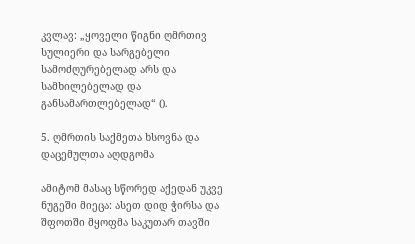კვლავ: „ყოველი წიგნი ღმრთივ სულიერი და სარგებელი სამოძღურებელად არს და სამხილებელად და განსამართლებელად“ ().

5. ღმრთის საქმეთა ხსოვნა და დაცემულთა აღდგომა

ამიტომ მასაც სწორედ აქედან უკვე ნუგეში მიეცა: ასეთ დიდ ჭირსა და შფოთში მყოფმა საკუთარ თავში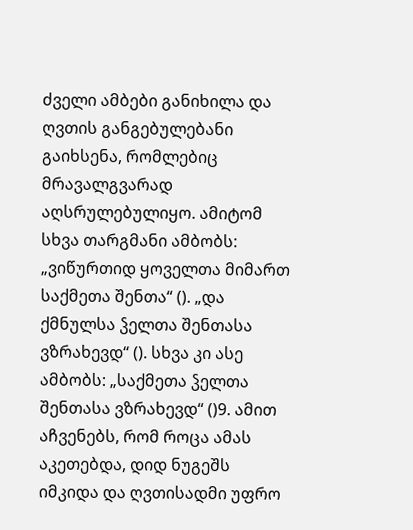ძველი ამბები განიხილა და ღვთის განგებულებანი გაიხსენა, რომლებიც მრავალგვარად აღსრულებულიყო. ამიტომ სხვა თარგმანი ამბობს: „ვიწურთიდ ყოველთა მიმართ საქმეთა შენთა“ (). „და ქმნულსა ჴელთა შენთასა ვზრახევდ“ (). სხვა კი ასე ამბობს: „საქმეთა ჴელთა შენთასა ვზრახევდ“ ()9. ამით აჩვენებს, რომ როცა ამას აკეთებდა, დიდ ნუგეშს იმკიდა და ღვთისადმი უფრო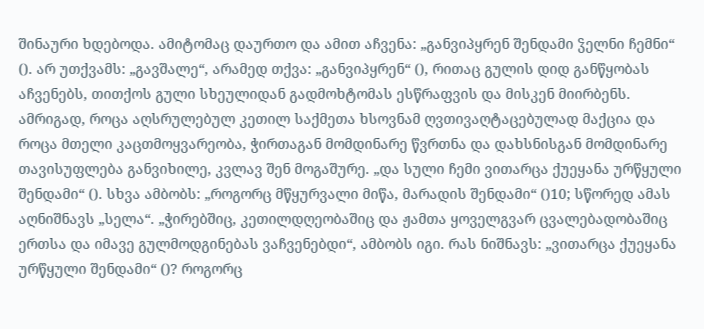შინაური ხდებოდა. ამიტომაც დაურთო და ამით აჩვენა: „განვიპყრენ შენდამი ჴელნი ჩემნი“ (). არ უთქვამს: „გავშალე“, არამედ თქვა: „განვიპყრენ“ (), რითაც გულის დიდ განწყობას აჩვენებს, თითქოს გული სხეულიდან გადმოხტომას ესწრაფვის და მისკენ მიირბენს. ამრიგად, როცა აღსრულებულ კეთილ საქმეთა ხსოვნამ ღვთივაღტაცებულად მაქცია და როცა მთელი კაცთმოყვარეობა, ჭირთაგან მომდინარე წვრთნა და დახსნისგან მომდინარე თავისუფლება განვიხილე, კვლავ შენ მოგაშურე. „და სული ჩემი ვითარცა ქუეყანა ურწყული შენდამი“ (). სხვა ამბობს: „როგორც მწყურვალი მიწა, მარადის შენდამი“ ()10; სწორედ ამას აღნიშნავს „სელა“. „ჭირებშიც, კეთილდღეობაშიც და ჟამთა ყოველგვარ ცვალებადობაშიც ერთსა და იმავე გულმოდგინებას ვაჩვენებდი“, ამბობს იგი. რას ნიშნავს: „ვითარცა ქუეყანა ურწყული შენდამი“ ()? როგორც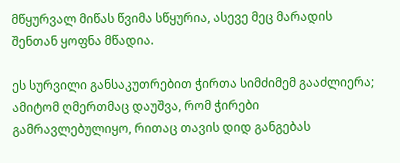მწყურვალ მიწას წვიმა სწყურია, ასევე მეც მარადის შენთან ყოფნა მწადია.

ეს სურვილი განსაკუთრებით ჭირთა სიმძიმემ გააძლიერა; ამიტომ ღმერთმაც დაუშვა, რომ ჭირები გამრავლებულიყო, რითაც თავის დიდ განგებას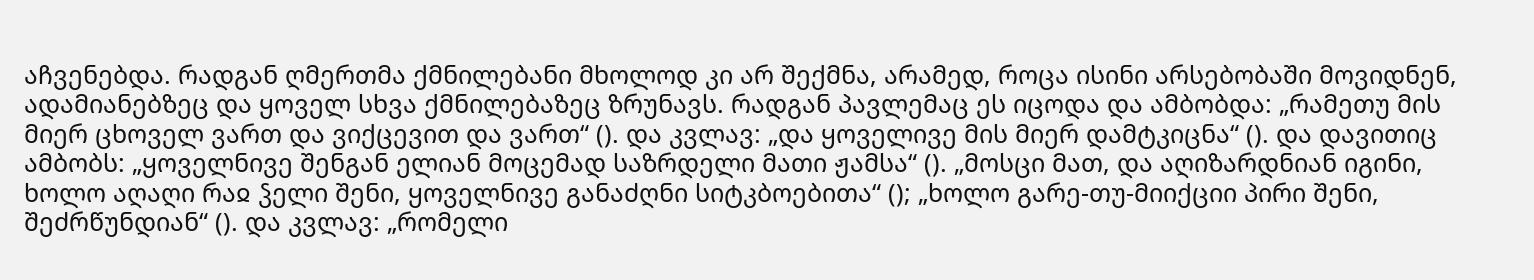აჩვენებდა. რადგან ღმერთმა ქმნილებანი მხოლოდ კი არ შექმნა, არამედ, როცა ისინი არსებობაში მოვიდნენ, ადამიანებზეც და ყოველ სხვა ქმნილებაზეც ზრუნავს. რადგან პავლემაც ეს იცოდა და ამბობდა: „რამეთუ მის მიერ ცხოველ ვართ და ვიქცევით და ვართ“ (). და კვლავ: „და ყოველივე მის მიერ დამტკიცნა“ (). და დავითიც ამბობს: „ყოველნივე შენგან ელიან მოცემად საზრდელი მათი ჟამსა“ (). „მოსცი მათ, და აღიზარდნიან იგინი, ხოლო აღაღი რაჲ ჴელი შენი, ყოველნივე განაძღნი სიტკბოებითა“ (); „ხოლო გარე-თუ-მიიქციი პირი შენი, შეძრწუნდიან“ (). და კვლავ: „რომელი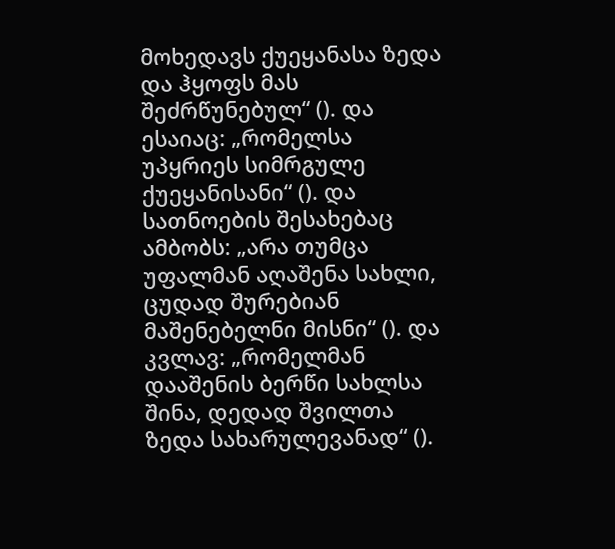მოხედავს ქუეყანასა ზედა და ჰყოფს მას შეძრწუნებულ“ (). და ესაიაც: „რომელსა უპყრიეს სიმრგულე ქუეყანისანი“ (). და სათნოების შესახებაც ამბობს: „არა თუმცა უფალმან აღაშენა სახლი, ცუდად შურებიან მაშენებელნი მისნი“ (). და კვლავ: „რომელმან დააშენის ბერწი სახლსა შინა, დედად შვილთა ზედა სახარულევანად“ ().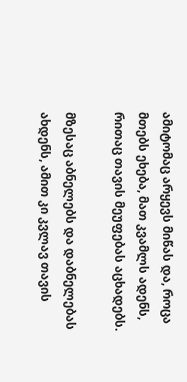ამიტომაც არყევს მიწას და, როცა მთებს ეხება, მათ კვამლს ადენს, რითაც თავის მეუფებას აცხადებს.

მზესაც აბნელებს და დაბნელებას ახდენს, ამით კი კვლავ თავის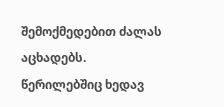შემოქმედებით ძალას აცხადებს. წერილებშიც ხედავ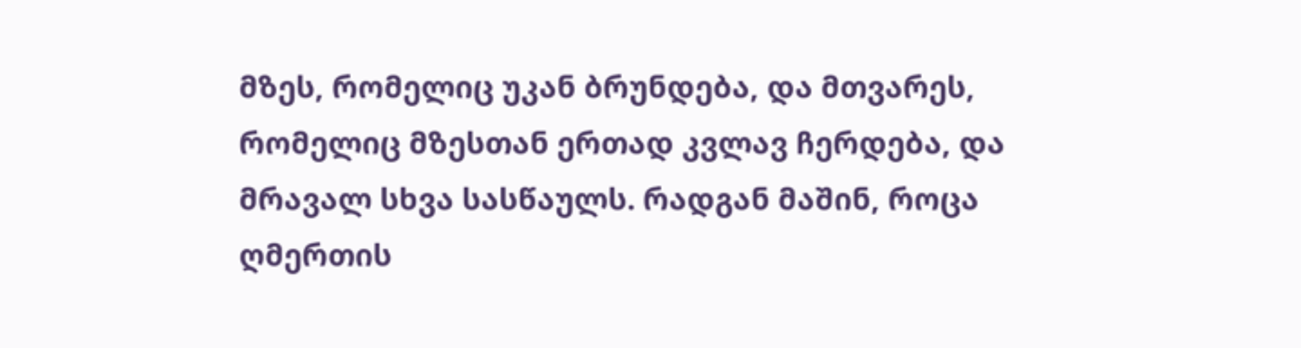მზეს, რომელიც უკან ბრუნდება, და მთვარეს, რომელიც მზესთან ერთად კვლავ ჩერდება, და მრავალ სხვა სასწაულს. რადგან მაშინ, როცა ღმერთის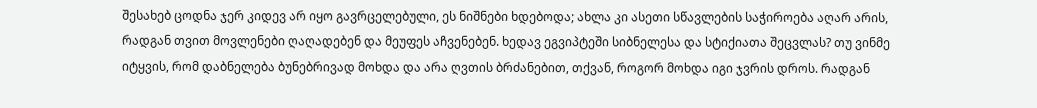შესახებ ცოდნა ჯერ კიდევ არ იყო გავრცელებული, ეს ნიშნები ხდებოდა; ახლა კი ასეთი სწავლების საჭიროება აღარ არის, რადგან თვით მოვლენები ღაღადებენ და მეუფეს აჩვენებენ. ხედავ ეგვიპტეში სიბნელესა და სტიქიათა შეცვლას? თუ ვინმე იტყვის, რომ დაბნელება ბუნებრივად მოხდა და არა ღვთის ბრძანებით, თქვან, როგორ მოხდა იგი ჯვრის დროს. რადგან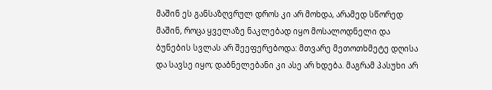მაშინ ეს განსაზღვრულ დროს კი არ მოხდა, არამედ სწორედ მაშინ, როცა ყველაზე ნაკლებად იყო მოსალოდნელი და ბუნების სვლას არ შეეფერებოდა: მთვარე მეთოთხმეტე დღისა და სავსე იყო; დაბნელებანი კი ასე არ ხდება. მაგრამ პასუხი არ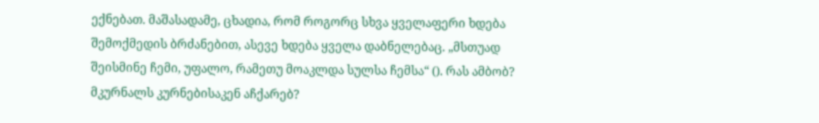ექნებათ. მაშასადამე, ცხადია, რომ როგორც სხვა ყველაფერი ხდება შემოქმედის ბრძანებით, ასევე ხდება ყველა დაბნელებაც. „მსთუად შეისმინე ჩემი, უფალო, რამეთუ მოაკლდა სულსა ჩემსა“ (). რას ამბობ? მკურნალს კურნებისაკენ აჩქარებ?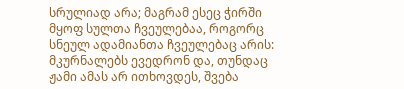სრულიად არა; მაგრამ ესეც ჭირში მყოფ სულთა ჩვეულებაა, როგორც სნეულ ადამიანთა ჩვეულებაც არის: მკურნალებს ევედრონ და, თუნდაც ჟამი ამას არ ითხოვდეს, შვება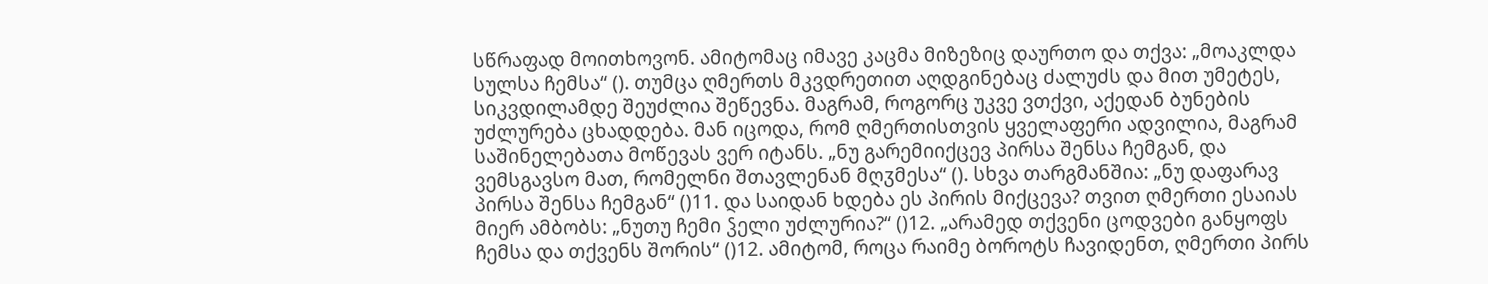სწრაფად მოითხოვონ. ამიტომაც იმავე კაცმა მიზეზიც დაურთო და თქვა: „მოაკლდა სულსა ჩემსა“ (). თუმცა ღმერთს მკვდრეთით აღდგინებაც ძალუძს და მით უმეტეს, სიკვდილამდე შეუძლია შეწევნა. მაგრამ, როგორც უკვე ვთქვი, აქედან ბუნების უძლურება ცხადდება. მან იცოდა, რომ ღმერთისთვის ყველაფერი ადვილია, მაგრამ საშინელებათა მოწევას ვერ იტანს. „ნუ გარემიიქცევ პირსა შენსა ჩემგან, და ვემსგავსო მათ, რომელნი შთავლენან მღჳმესა“ (). სხვა თარგმანშია: „ნუ დაფარავ პირსა შენსა ჩემგან“ ()11. და საიდან ხდება ეს პირის მიქცევა? თვით ღმერთი ესაიას მიერ ამბობს: „ნუთუ ჩემი ჴელი უძლურია?“ ()12. „არამედ თქვენი ცოდვები განყოფს ჩემსა და თქვენს შორის“ ()12. ამიტომ, როცა რაიმე ბოროტს ჩავიდენთ, ღმერთი პირს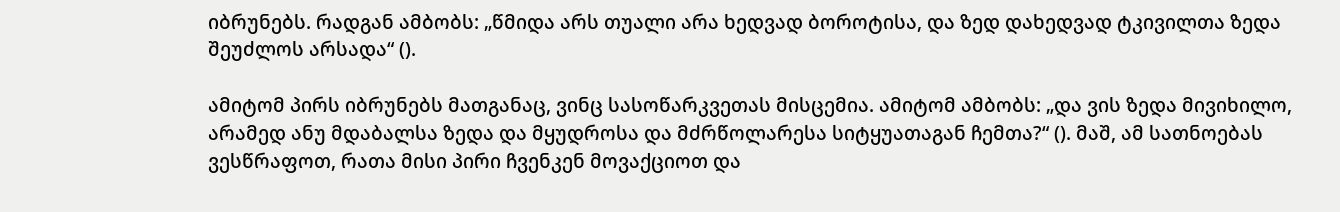იბრუნებს. რადგან ამბობს: „წმიდა არს თუალი არა ხედვად ბოროტისა, და ზედ დახედვად ტკივილთა ზედა შეუძლოს არსადა“ ().

ამიტომ პირს იბრუნებს მათგანაც, ვინც სასოწარკვეთას მისცემია. ამიტომ ამბობს: „და ვის ზედა მივიხილო, არამედ ანუ მდაბალსა ზედა და მყუდროსა და მძრწოლარესა სიტყუათაგან ჩემთა?“ (). მაშ, ამ სათნოებას ვესწრაფოთ, რათა მისი პირი ჩვენკენ მოვაქციოთ და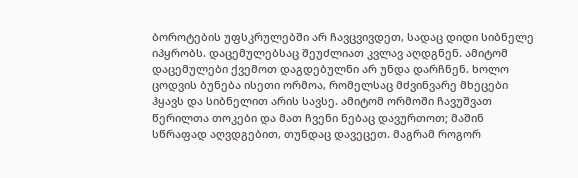ბოროტების უფსკრულებში არ ჩავცვივდეთ, სადაც დიდი სიბნელე იპყრობს. დაცემულებსაც შეუძლიათ კვლავ აღდგნენ. ამიტომ დაცემულები ქვემოთ დაგდებულნი არ უნდა დარჩნენ. ხოლო ცოდვის ბუნება ისეთი ორმოა, რომელსაც მძვინვარე მხეცები ჰყავს და სიბნელით არის სავსე. ამიტომ ორმოში ჩავუშვათ წერილთა თოკები და მათ ჩვენი ნებაც დავურთოთ; მაშინ სწრაფად აღვდგებით, თუნდაც დავეცეთ. მაგრამ როგორ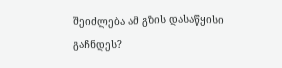შეიძლება ამ გზის დასაწყისი გაჩნდეს?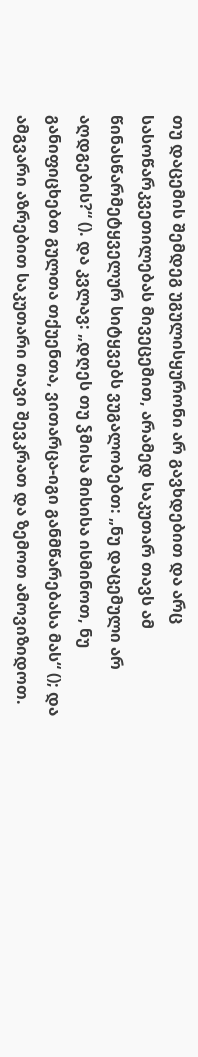თუ დაცემის შემდეგ უგულისყურონი არ გავხდებით და არც სასოწარკვეთილებას მივეცემით, არამედ საკუთარ თავს ამ წინასწარმეტყველურ სიტყვებს ვუგალობებთ: „ნუ დაცემული არ აღდგების?“ (). და კვლავ: „დღეს თუ ჴმისა მისისა ისმინოთ, ნუ განიფიცხებთ გულთა თქუენთა, ვითარცა-იგი განმწარებასა მას“ (); და ამგვარი აზრებით საკუთარი თავი შევკრათ და ზემოთ ამოვიზიდოთ.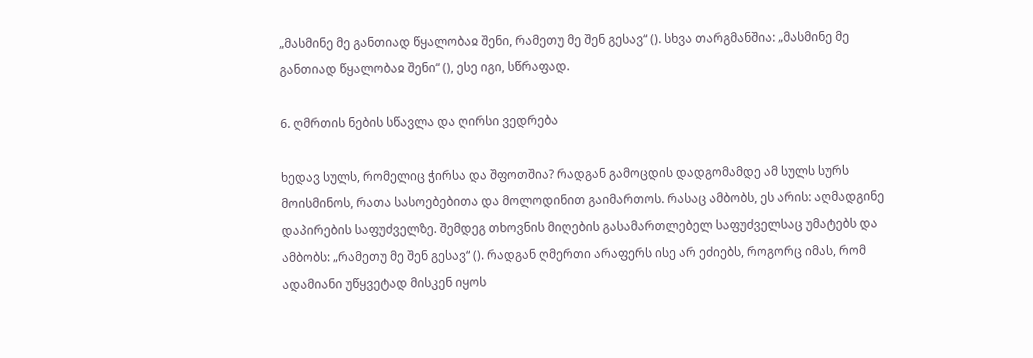„მასმინე მე განთიად წყალობაჲ შენი, რამეთუ მე შენ გესავ“ (). სხვა თარგმანშია: „მასმინე მე განთიად წყალობაჲ შენი“ (), ესე იგი, სწრაფად.

6. ღმრთის ნების სწავლა და ღირსი ვედრება

ხედავ სულს, რომელიც ჭირსა და შფოთშია? რადგან გამოცდის დადგომამდე ამ სულს სურს მოისმინოს, რათა სასოებებითა და მოლოდინით გაიმართოს. რასაც ამბობს, ეს არის: აღმადგინე დაპირების საფუძველზე. შემდეგ თხოვნის მიღების გასამართლებელ საფუძველსაც უმატებს და ამბობს: „რამეთუ მე შენ გესავ“ (). რადგან ღმერთი არაფერს ისე არ ეძიებს, როგორც იმას, რომ ადამიანი უწყვეტად მისკენ იყოს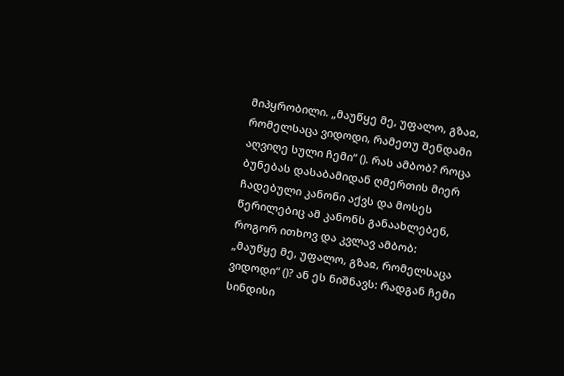მიპყრობილი. „მაუწყე მე, უფალო, გზაჲ, რომელსაცა ვიდოდი, რამეთუ შენდამი აღვიღე სული ჩემი“ (). რას ამბობ? როცა ბუნებას დასაბამიდან ღმერთის მიერ ჩადებული კანონი აქვს და მოსეს წერილებიც ამ კანონს განაახლებენ, როგორ ითხოვ და კვლავ ამბობ: „მაუწყე მე, უფალო, გზაჲ, რომელსაცა ვიდოდი“ ()? ან ეს ნიშნავს: რადგან ჩემი სინდისი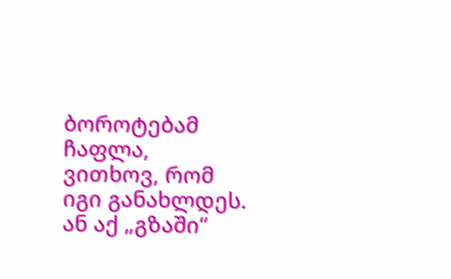ბოროტებამ ჩაფლა, ვითხოვ, რომ იგი განახლდეს. ან აქ „გზაში“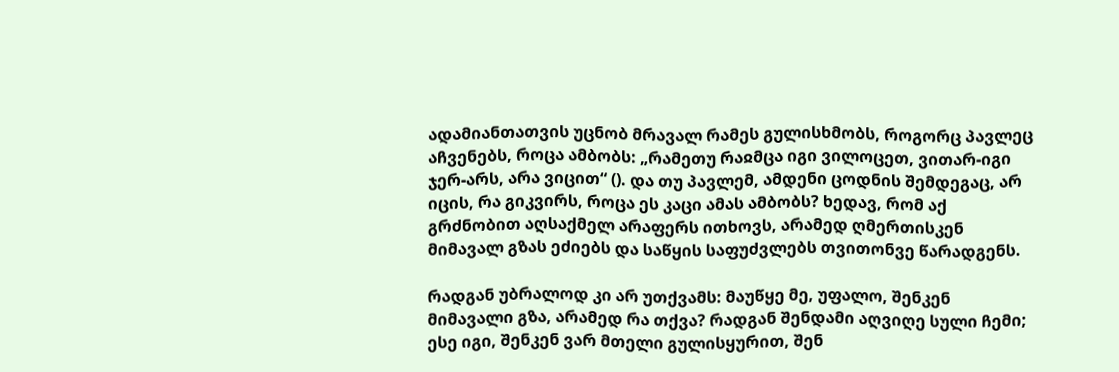ადამიანთათვის უცნობ მრავალ რამეს გულისხმობს, როგორც პავლეც აჩვენებს, როცა ამბობს: „რამეთუ რაჲმცა იგი ვილოცეთ, ვითარ-იგი ჯერ-არს, არა ვიცით“ (). და თუ პავლემ, ამდენი ცოდნის შემდეგაც, არ იცის, რა გიკვირს, როცა ეს კაცი ამას ამბობს? ხედავ, რომ აქ გრძნობით აღსაქმელ არაფერს ითხოვს, არამედ ღმერთისკენ მიმავალ გზას ეძიებს და საწყის საფუძვლებს თვითონვე წარადგენს.

რადგან უბრალოდ კი არ უთქვამს: მაუწყე მე, უფალო, შენკენ მიმავალი გზა, არამედ რა თქვა? რადგან შენდამი აღვიღე სული ჩემი; ესე იგი, შენკენ ვარ მთელი გულისყურით, შენ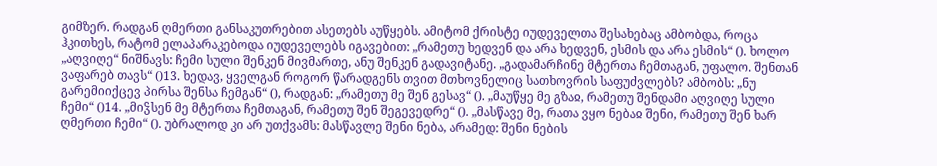გიმზერ. რადგან ღმერთი განსაკუთრებით ასეთებს აუწყებს. ამიტომ ქრისტე იუდეველთა შესახებაც ამბობდა, როცა ჰკითხეს, რატომ ელაპარაკებოდა იუდეველებს იგავებით: „რამეთუ ხედვენ და არა ხედვენ, ესმის და არა ესმის“ (). ხოლო „აღვიღე“ ნიშნავს: ჩემი სული შენკენ მივმართე, ანუ შენკენ გადავიტანე. „გადამარჩინე მტერთა ჩემთაგან, უფალო. შენთან ვაფარებ თავს“ ()13. ხედავ, ყველგან როგორ წარადგენს თვით მთხოვნელიც სათხოვრის საფუძვლებს? ამბობს: „ნუ გარემიიქცევ პირსა შენსა ჩემგან“ (), რადგან: „რამეთუ მე შენ გესავ“ (). „მაუწყე მე გზაჲ, რამეთუ შენდამი აღვიღე სული ჩემი“ ()14. „მიჴსენ მე მტერთა ჩემთაგან, რამეთუ შენ შეგევედრე“ (). „მასწავე მე, რათა ვყო ნებაჲ შენი, რამეთუ შენ ხარ ღმერთი ჩემი“ (). უბრალოდ კი არ უთქვამს: მასწავლე შენი ნება, არამედ: შენი ნების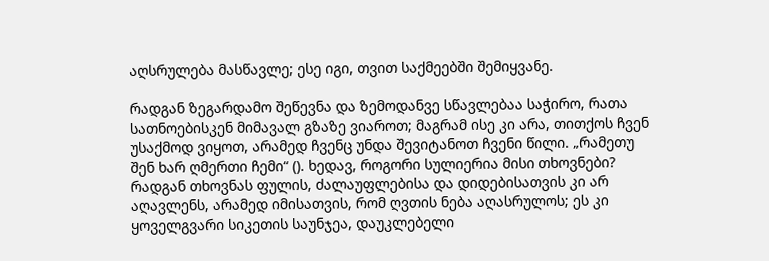აღსრულება მასწავლე; ესე იგი, თვით საქმეებში შემიყვანე.

რადგან ზეგარდამო შეწევნა და ზემოდანვე სწავლებაა საჭირო, რათა სათნოებისკენ მიმავალ გზაზე ვიაროთ; მაგრამ ისე კი არა, თითქოს ჩვენ უსაქმოდ ვიყოთ, არამედ ჩვენც უნდა შევიტანოთ ჩვენი წილი. „რამეთუ შენ ხარ ღმერთი ჩემი“ (). ხედავ, როგორი სულიერია მისი თხოვნები? რადგან თხოვნას ფულის, ძალაუფლებისა და დიდებისათვის კი არ აღავლენს, არამედ იმისათვის, რომ ღვთის ნება აღასრულოს; ეს კი ყოველგვარი სიკეთის საუნჯეა, დაუკლებელი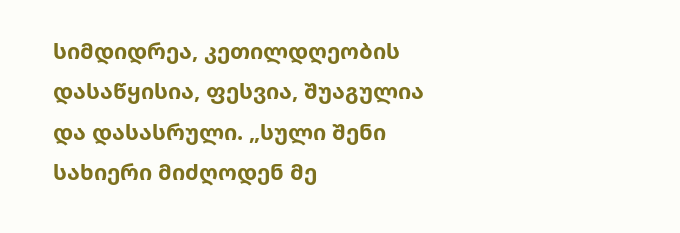სიმდიდრეა, კეთილდღეობის დასაწყისია, ფესვია, შუაგულია და დასასრული. „სული შენი სახიერი მიძღოდენ მე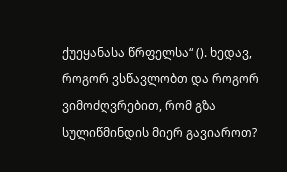ქუეყანასა წრფელსა“ (). ხედავ, როგორ ვსწავლობთ და როგორ ვიმოძღვრებით, რომ გზა სულიწმინდის მიერ გავიაროთ?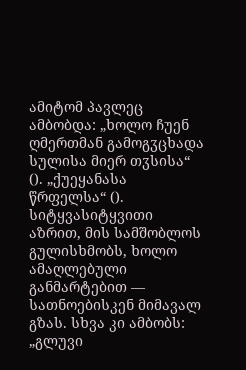ამიტომ პავლეც ამბობდა: „ხოლო ჩუენ ღმერთმან გამოგჳცხადა სულისა მიერ თჳსისა“ (). „ქუეყანასა წრფელსა“ (). სიტყვასიტყვითი აზრით, მის სამშობლოს გულისხმობს, ხოლო ამაღლებული განმარტებით — სათნოებისკენ მიმავალ გზას. სხვა კი ამბობს: „გლუვი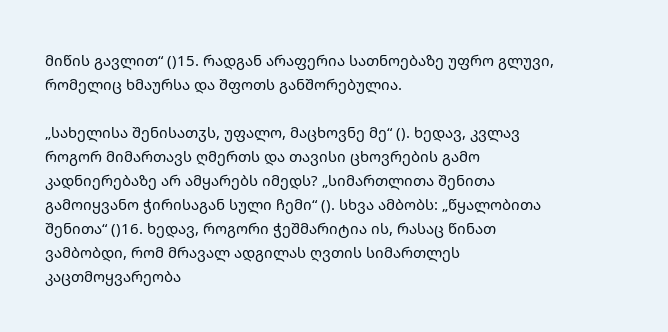მიწის გავლით“ ()15. რადგან არაფერია სათნოებაზე უფრო გლუვი, რომელიც ხმაურსა და შფოთს განშორებულია.

„სახელისა შენისათჳს, უფალო, მაცხოვნე მე“ (). ხედავ, კვლავ როგორ მიმართავს ღმერთს და თავისი ცხოვრების გამო კადნიერებაზე არ ამყარებს იმედს? „სიმართლითა შენითა გამოიყვანო ჭირისაგან სული ჩემი“ (). სხვა ამბობს: „წყალობითა შენითა“ ()16. ხედავ, როგორი ჭეშმარიტია ის, რასაც წინათ ვამბობდი, რომ მრავალ ადგილას ღვთის სიმართლეს კაცთმოყვარეობა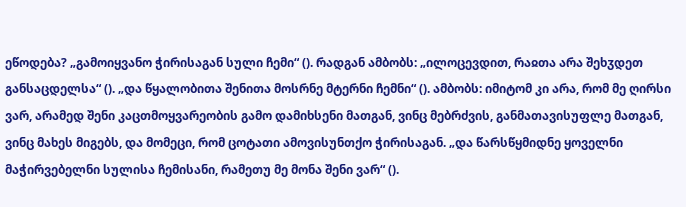ეწოდება? „გამოიყვანო ჭირისაგან სული ჩემი“ (). რადგან ამბობს: „ილოცევდით, რაჲთა არა შეხჳდეთ განსაცდელსა“ (). „და წყალობითა შენითა მოსრნე მტერნი ჩემნი“ (). ამბობს: იმიტომ კი არა, რომ მე ღირსი ვარ, არამედ შენი კაცთმოყვარეობის გამო დამიხსენი მათგან, ვინც მებრძვის, განმათავისუფლე მათგან, ვინც მახეს მიგებს, და მომეცი, რომ ცოტათი ამოვისუნთქო ჭირისაგან. „და წარსწყმიდნე ყოველნი მაჭირვებელნი სულისა ჩემისანი, რამეთუ მე მონა შენი ვარ“ ().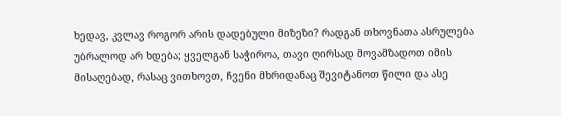ხედავ, კვლავ როგორ არის დადებული მიზეზი? რადგან თხოვნათა ასრულება უბრალოდ არ ხდება; ყველგან საჭიროა, თავი ღირსად მოვამზადოთ იმის მისაღებად, რასაც ვითხოვთ, ჩვენი მხრიდანაც შევიტანოთ წილი და ასე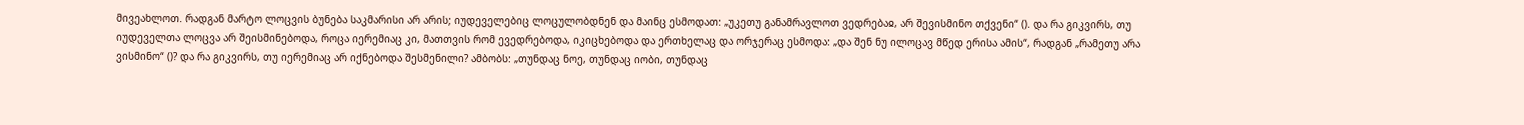მივეახლოთ. რადგან მარტო ლოცვის ბუნება საკმარისი არ არის; იუდეველებიც ლოცულობდნენ და მაინც ესმოდათ: „უკეთუ განამრავლოთ ვედრებაჲ, არ შევისმინო თქვენი“ (). და რა გიკვირს, თუ იუდეველთა ლოცვა არ შეისმინებოდა, როცა იერემიაც კი, მათთვის რომ ევედრებოდა, იკიცხებოდა და ერთხელაც და ორჯერაც ესმოდა: „და შენ ნუ ილოცავ მწედ ერისა ამის“, რადგან „რამეთუ არა ვისმინო“ ()? და რა გიკვირს, თუ იერემიაც არ იქნებოდა შესმენილი? ამბობს: „თუნდაც ნოე, თუნდაც იობი, თუნდაც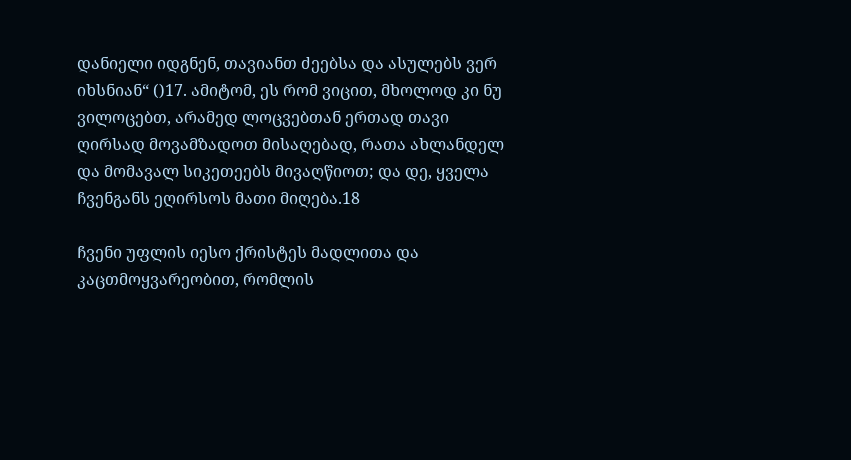დანიელი იდგნენ, თავიანთ ძეებსა და ასულებს ვერ იხსნიან“ ()17. ამიტომ, ეს რომ ვიცით, მხოლოდ კი ნუ ვილოცებთ, არამედ ლოცვებთან ერთად თავი ღირსად მოვამზადოთ მისაღებად, რათა ახლანდელ და მომავალ სიკეთეებს მივაღწიოთ; და დე, ყველა ჩვენგანს ეღირსოს მათი მიღება.18

ჩვენი უფლის იესო ქრისტეს მადლითა და კაცთმოყვარეობით, რომლის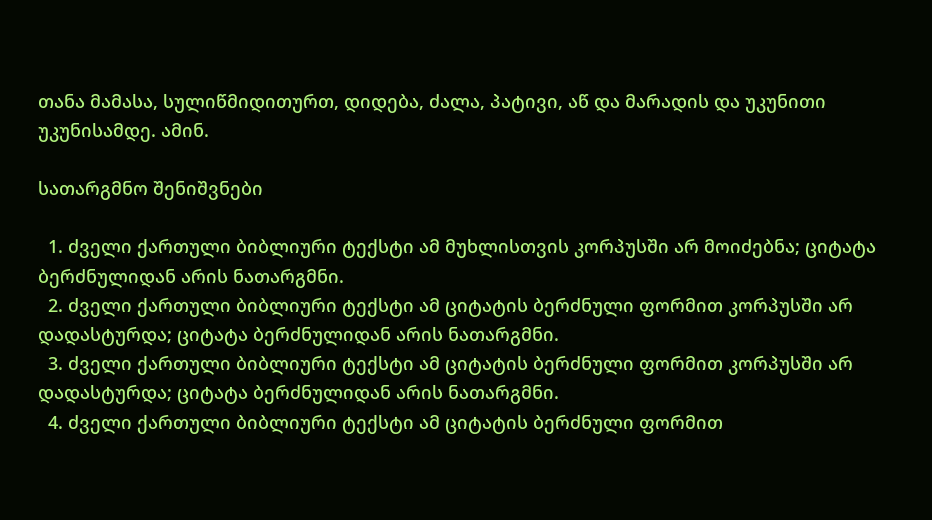თანა მამასა, სულიწმიდითურთ, დიდება, ძალა, პატივი, აწ და მარადის და უკუნითი უკუნისამდე. ამინ.

სათარგმნო შენიშვნები

  1. ძველი ქართული ბიბლიური ტექსტი ამ მუხლისთვის კორპუსში არ მოიძებნა; ციტატა ბერძნულიდან არის ნათარგმნი.
  2. ძველი ქართული ბიბლიური ტექსტი ამ ციტატის ბერძნული ფორმით კორპუსში არ დადასტურდა; ციტატა ბერძნულიდან არის ნათარგმნი.
  3. ძველი ქართული ბიბლიური ტექსტი ამ ციტატის ბერძნული ფორმით კორპუსში არ დადასტურდა; ციტატა ბერძნულიდან არის ნათარგმნი.
  4. ძველი ქართული ბიბლიური ტექსტი ამ ციტატის ბერძნული ფორმით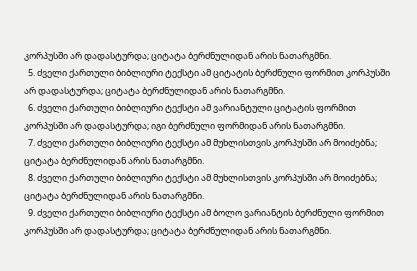კორპუსში არ დადასტურდა; ციტატა ბერძნულიდან არის ნათარგმნი.
  5. ძველი ქართული ბიბლიური ტექსტი ამ ციტატის ბერძნული ფორმით კორპუსში არ დადასტურდა; ციტატა ბერძნულიდან არის ნათარგმნი.
  6. ძველი ქართული ბიბლიური ტექსტი ამ ვარიანტული ციტატის ფორმით კორპუსში არ დადასტურდა; იგი ბერძნული ფორმიდან არის ნათარგმნი.
  7. ძველი ქართული ბიბლიური ტექსტი ამ მუხლისთვის კორპუსში არ მოიძებნა; ციტატა ბერძნულიდან არის ნათარგმნი.
  8. ძველი ქართული ბიბლიური ტექსტი ამ მუხლისთვის კორპუსში არ მოიძებნა; ციტატა ბერძნულიდან არის ნათარგმნი.
  9. ძველი ქართული ბიბლიური ტექსტი ამ ბოლო ვარიანტის ბერძნული ფორმით კორპუსში არ დადასტურდა; ციტატა ბერძნულიდან არის ნათარგმნი.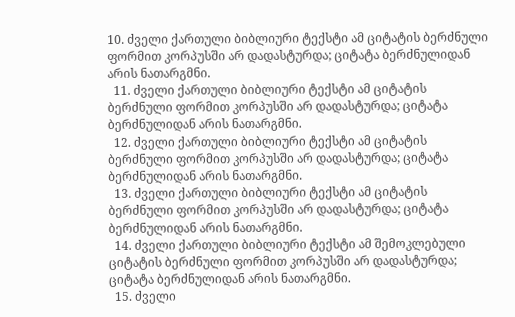10. ძველი ქართული ბიბლიური ტექსტი ამ ციტატის ბერძნული ფორმით კორპუსში არ დადასტურდა; ციტატა ბერძნულიდან არის ნათარგმნი.
  11. ძველი ქართული ბიბლიური ტექსტი ამ ციტატის ბერძნული ფორმით კორპუსში არ დადასტურდა; ციტატა ბერძნულიდან არის ნათარგმნი.
  12. ძველი ქართული ბიბლიური ტექსტი ამ ციტატის ბერძნული ფორმით კორპუსში არ დადასტურდა; ციტატა ბერძნულიდან არის ნათარგმნი.
  13. ძველი ქართული ბიბლიური ტექსტი ამ ციტატის ბერძნული ფორმით კორპუსში არ დადასტურდა; ციტატა ბერძნულიდან არის ნათარგმნი.
  14. ძველი ქართული ბიბლიური ტექსტი ამ შემოკლებული ციტატის ბერძნული ფორმით კორპუსში არ დადასტურდა; ციტატა ბერძნულიდან არის ნათარგმნი.
  15. ძველი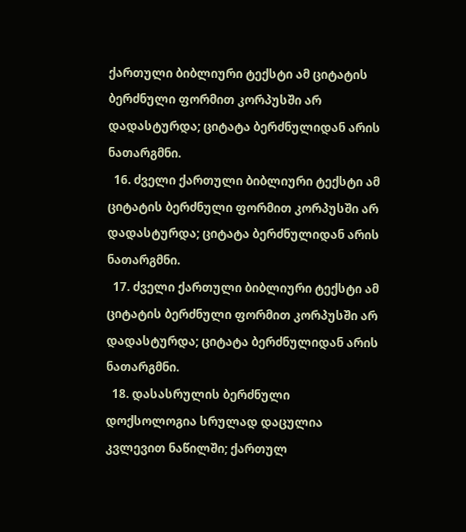ქართული ბიბლიური ტექსტი ამ ციტატის ბერძნული ფორმით კორპუსში არ დადასტურდა; ციტატა ბერძნულიდან არის ნათარგმნი.
  16. ძველი ქართული ბიბლიური ტექსტი ამ ციტატის ბერძნული ფორმით კორპუსში არ დადასტურდა; ციტატა ბერძნულიდან არის ნათარგმნი.
  17. ძველი ქართული ბიბლიური ტექსტი ამ ციტატის ბერძნული ფორმით კორპუსში არ დადასტურდა; ციტატა ბერძნულიდან არის ნათარგმნი.
  18. დასასრულის ბერძნული დოქსოლოგია სრულად დაცულია კვლევით ნაწილში; ქართულ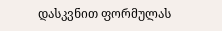დასკვნით ფორმულას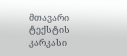მთავარი ტექსტის კარკასი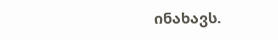ინახავს.